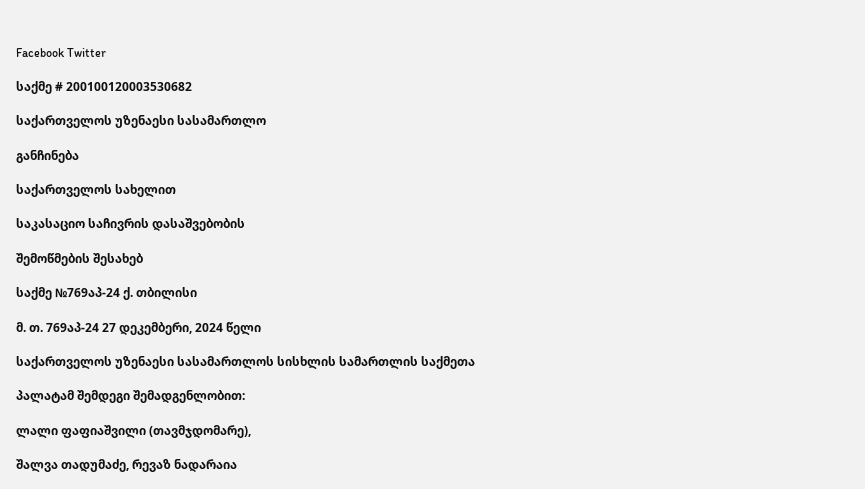Facebook Twitter

საქმე # 200100120003530682

საქართველოს უზენაესი სასამართლო

განჩინება

საქართველოს სახელით

საკასაციო საჩივრის დასაშვებობის

შემოწმების შესახებ

საქმე №769აპ-24 ქ. თბილისი

მ. თ. 769აპ-24 27 დეკემბერი, 2024 წელი

საქართველოს უზენაესი სასამართლოს სისხლის სამართლის საქმეთა

პალატამ შემდეგი შემადგენლობით:

ლალი ფაფიაშვილი (თავმჯდომარე),

შალვა თადუმაძე, რევაზ ნადარაია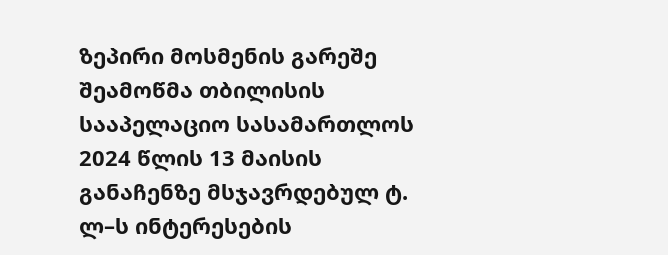ზეპირი მოსმენის გარეშე შეამოწმა თბილისის სააპელაციო სასამართლოს 2024 წლის 13 მაისის განაჩენზე მსჯავრდებულ ტ. ლ–ს ინტერესების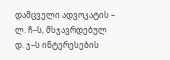დამცველი ადვოკატის – ლ. ჩ–ს, მსჯავრდებულ დ. ჯ–ს ინტერესების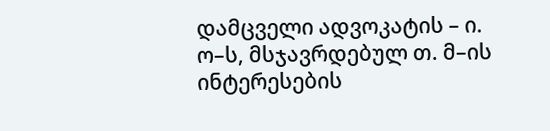დამცველი ადვოკატის – ი. ო–ს, მსჯავრდებულ თ. მ–ის ინტერესების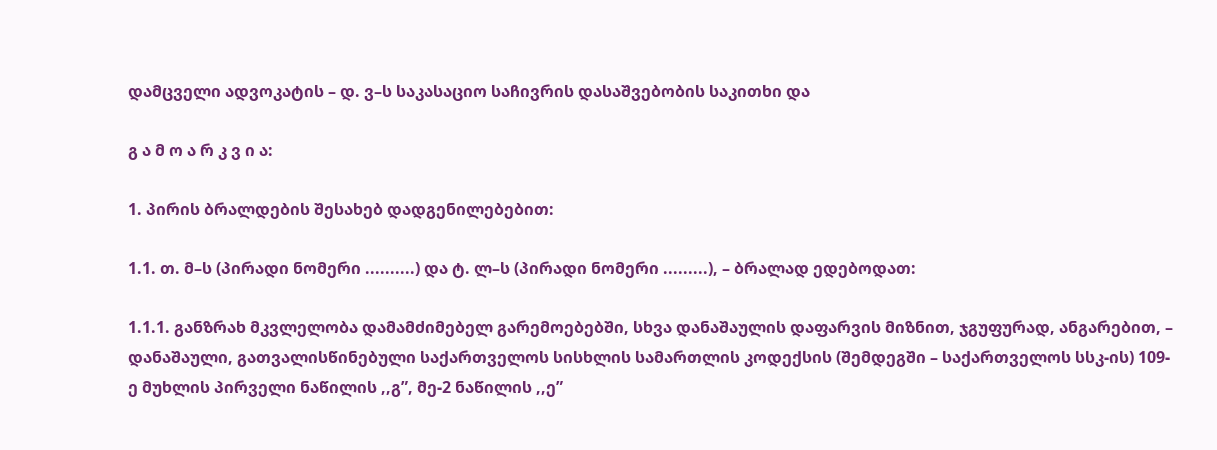დამცველი ადვოკატის – დ. ვ–ს საკასაციო საჩივრის დასაშვებობის საკითხი და

გ ა მ ო ა რ კ ვ ი ა:

1. პირის ბრალდების შესახებ დადგენილებებით:

1.1. თ. მ–ს (პირადი ნომერი ..........) და ტ. ლ–ს (პირადი ნომერი .........), – ბრალად ედებოდათ:

1.1.1. განზრახ მკვლელობა დამამძიმებელ გარემოებებში, სხვა დანაშაულის დაფარვის მიზნით, ჯგუფურად, ანგარებით, – დანაშაული, გათვალისწინებული საქართველოს სისხლის სამართლის კოდექსის (შემდეგში – საქართველოს სსკ-ის) 109-ე მუხლის პირველი ნაწილის ,,გ”, მე-2 ნაწილის ,,ე”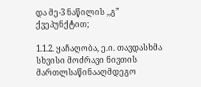და მე-3 ნაწილის ,,გ” ქვეპუნქტით;

1.1.2. ყაჩაღობა, ე.ი. თავდასხმა სხვისი მოძრავი ნივთის მართლსაწინააღმდეგო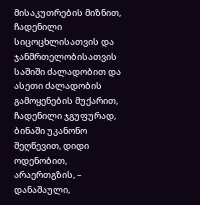მისაკუთრების მიზნით, ჩადენილი სიცოცხლისათვის და ჯანმრთელობისათვის საშიში ძალადობით და ასეთი ძალადობის გამოყენების მუქარით, ჩადენილი ჯგუფურად, ბინაში უკანონო შეღწევით, დიდი ოდენობით, არაერთგზის, – დანაშაული,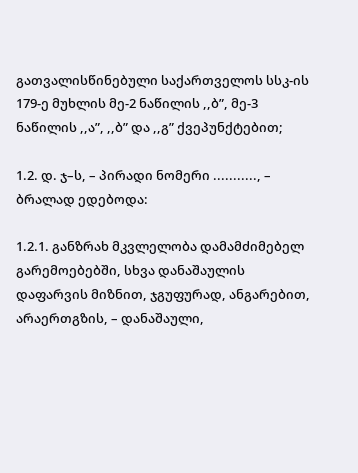გათვალისწინებული საქართველოს სსკ-ის 179-ე მუხლის მე-2 ნაწილის ,,ბ”, მე-3 ნაწილის ,,ა”, ,,ბ” და ,,გ” ქვეპუნქტებით;

1.2. დ. ჯ–ს, – პირადი ნომერი ..........., – ბრალად ედებოდა:

1.2.1. განზრახ მკვლელობა დამამძიმებელ გარემოებებში, სხვა დანაშაულის დაფარვის მიზნით, ჯგუფურად, ანგარებით, არაერთგზის, – დანაშაული,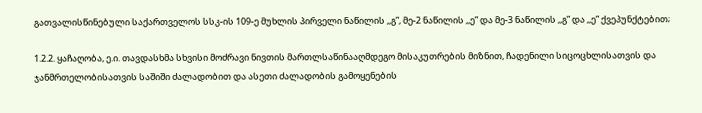გათვალისწინებული საქართველოს სსკ-ის 109-ე მუხლის პირველი ნაწილის ,,გ”, მე-2 ნაწილის ,,ე” და მე-3 ნაწილის ,,გ” და ,,ე” ქვეპუნქტებით;

1.2.2. ყაჩაღობა, ე.ი. თავდასხმა სხვისი მოძრავი ნივთის მართლსაწინააღმდეგო მისაკუთრების მიზნით, ჩადენილი სიცოცხლისათვის და ჯანმრთელობისათვის საშიში ძალადობით და ასეთი ძალადობის გამოყენების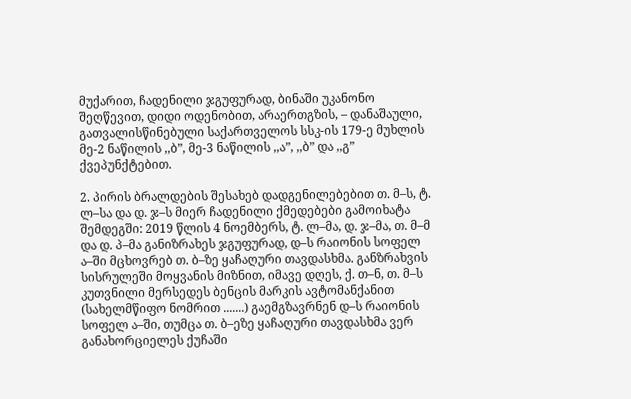მუქარით, ჩადენილი ჯგუფურად, ბინაში უკანონო შეღწევით, დიდი ოდენობით, არაერთგზის, – დანაშაული, გათვალისწინებული საქართველოს სსკ-ის 179-ე მუხლის მე-2 ნაწილის ,,ბ”, მე-3 ნაწილის ,,ა”, ,,ბ” და ,,გ” ქვეპუნქტებით.

2. პირის ბრალდების შესახებ დადგენილებებით თ. მ–ს, ტ. ლ–სა და დ. ჯ–ს მიერ ჩადენილი ქმედებები გამოიხატა შემდეგში: 2019 წლის 4 ნოემბერს, ტ. ლ–მა, დ. ჯ–მა, თ. მ–მ და დ. პ–მა განიზრახეს ჯგუფურად, დ–ს რაიონის სოფელ ა–ში მცხოვრებ თ. ბ–ზე ყაჩაღური თავდასხმა. განზრახვის სისრულეში მოყვანის მიზნით, იმავე დღეს, ქ. თ–ნ, თ. მ–ს კუთვნილი მერსედეს ბენცის მარკის ავტომანქანით (სახელმწიფო ნომრით .......) გაემგზავრნენ დ–ს რაიონის სოფელ ა–ში, თუმცა თ. ბ–ეზე ყაჩაღური თავდასხმა ვერ განახორციელეს ქუჩაში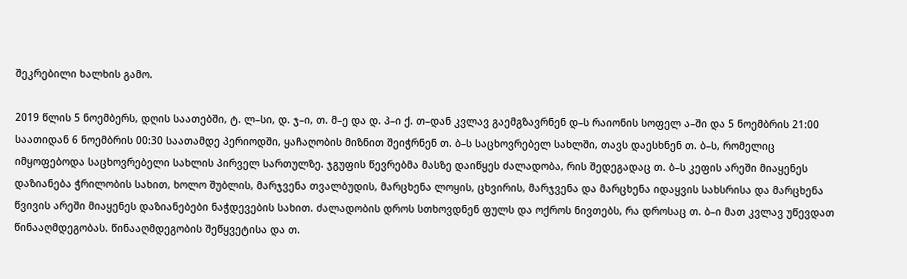შეკრებილი ხალხის გამო.

2019 წლის 5 ნოემბერს, დღის საათებში, ტ. ლ–სი, დ. ჯ–ი, თ. მ–ე და დ. პ–ი ქ. თ–დან კვლავ გაემგზავრნენ დ–ს რაიონის სოფელ ა–ში და 5 ნოემბრის 21:00 საათიდან 6 ნოემბრის 00:30 საათამდე პერიოდში, ყაჩაღობის მიზნით შეიჭრნენ თ. ბ–ს საცხოვრებელ სახლში, თავს დაესხნენ თ. ბ–ს, რომელიც იმყოფებოდა საცხოვრებელი სახლის პირველ სართულზე. ჯგუფის წევრებმა მასზე დაიწყეს ძალადობა, რის შედეგადაც თ. ბ–ს კეფის არეში მიაყენეს დაზიანება ჭრილობის სახით, ხოლო შუბლის, მარჯვენა თვალბუდის, მარცხენა ლოყის, ცხვირის, მარჯვენა და მარცხენა იდაყვის სახსრისა და მარცხენა წვივის არეში მიაყენეს დაზიანებები ნაჭდევების სახით. ძალადობის დროს სთხოვდნენ ფულს და ოქროს ნივთებს, რა დროსაც თ. ბ–ი მათ კვლავ უწევდათ წინააღმდეგობას. წინააღმდეგობის შეწყვეტისა და თ.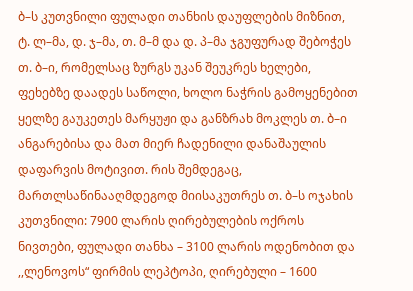ბ–ს კუთვნილი ფულადი თანხის დაუფლების მიზნით, ტ. ლ–მა, დ. ჯ–მა, თ. მ–მ და დ. პ–მა ჯგუფურად შებოჭეს თ. ბ–ი, რომელსაც ზურგს უკან შეუკრეს ხელები, ფეხებზე დაადეს საწოლი, ხოლო ნაჭრის გამოყენებით ყელზე გაუკეთეს მარყუჟი და განზრახ მოკლეს თ. ბ–ი ანგარებისა და მათ მიერ ჩადენილი დანაშაულის დაფარვის მოტივით. რის შემდეგაც, მართლსაწინააღმდეგოდ მიისაკუთრეს თ. ბ–ს ოჯახის კუთვნილი: 7900 ლარის ღირებულების ოქროს ნივთები, ფულადი თანხა – 3100 ლარის ოდენობით და ,,ლენოვოს“ ფირმის ლეპტოპი, ღირებული – 1600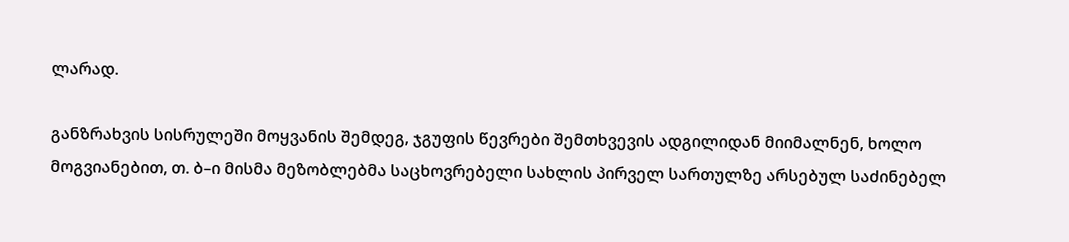ლარად.

განზრახვის სისრულეში მოყვანის შემდეგ, ჯგუფის წევრები შემთხვევის ადგილიდან მიიმალნენ, ხოლო მოგვიანებით, თ. ბ–ი მისმა მეზობლებმა საცხოვრებელი სახლის პირველ სართულზე არსებულ საძინებელ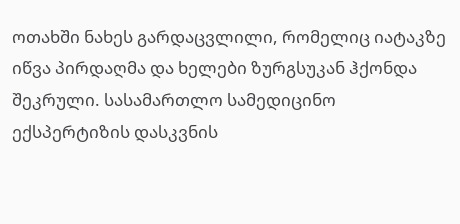ოთახში ნახეს გარდაცვლილი, რომელიც იატაკზე იწვა პირდაღმა და ხელები ზურგსუკან ჰქონდა შეკრული. სასამართლო სამედიცინო ექსპერტიზის დასკვნის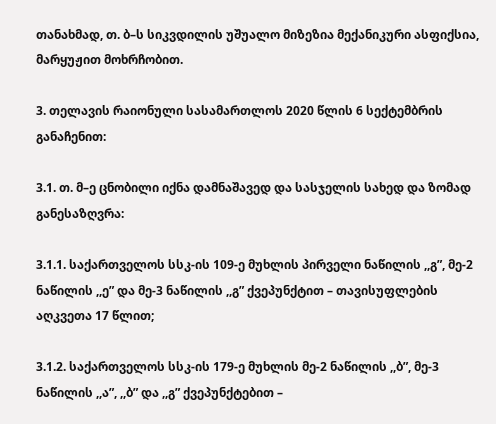თანახმად, თ. ბ–ს სიკვდილის უშუალო მიზეზია მექანიკური ასფიქსია, მარყუჟით მოხრჩობით.

3. თელავის რაიონული სასამართლოს 2020 წლის 6 სექტემბრის განაჩენით:

3.1. თ. მ–ე ცნობილი იქნა დამნაშავედ და სასჯელის სახედ და ზომად განესაზღვრა:

3.1.1. საქართველოს სსკ-ის 109-ე მუხლის პირველი ნაწილის ,,გ”, მე-2 ნაწილის ,,ე” და მე-3 ნაწილის ,,გ” ქვეპუნქტით – თავისუფლების აღკვეთა 17 წლით;

3.1.2. საქართველოს სსკ-ის 179-ე მუხლის მე-2 ნაწილის ,,ბ”, მე-3 ნაწილის ,,ა”, ,,ბ” და ,,გ” ქვეპუნქტებით –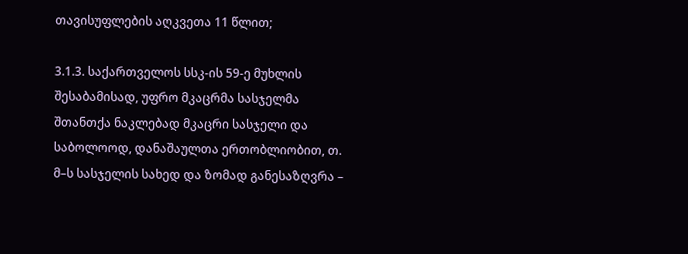თავისუფლების აღკვეთა 11 წლით;

3.1.3. საქართველოს სსკ-ის 59-ე მუხლის შესაბამისად, უფრო მკაცრმა სასჯელმა შთანთქა ნაკლებად მკაცრი სასჯელი და საბოლოოდ, დანაშაულთა ერთობლიობით, თ. მ–ს სასჯელის სახედ და ზომად განესაზღვრა –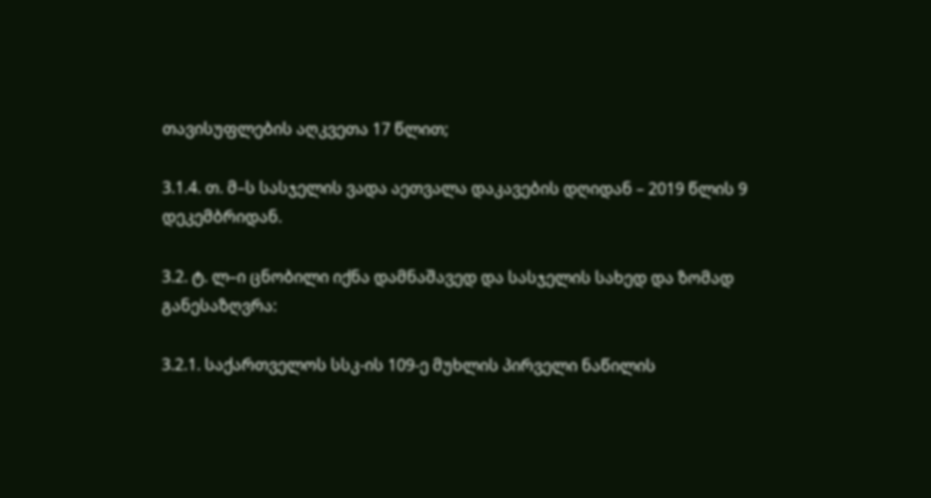თავისუფლების აღკვეთა 17 წლით;

3.1.4. თ. მ–ს სასჯელის ვადა აეთვალა დაკავების დღიდან – 2019 წლის 9 დეკემბრიდან.

3.2. ტ. ლ–ი ცნობილი იქნა დამნაშავედ და სასჯელის სახედ და ზომად განესაზღვრა:

3.2.1. საქართველოს სსკ-ის 109-ე მუხლის პირველი ნაწილის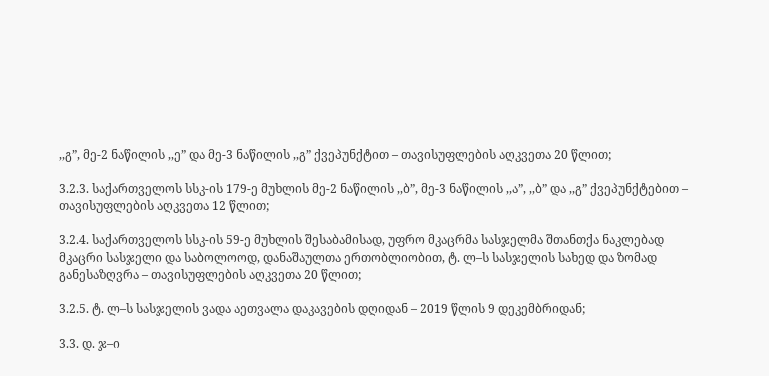,,გ”, მე-2 ნაწილის ,,ე” და მე-3 ნაწილის ,,გ” ქვეპუნქტით – თავისუფლების აღკვეთა 20 წლით;

3.2.3. საქართველოს სსკ-ის 179-ე მუხლის მე-2 ნაწილის ,,ბ”, მე-3 ნაწილის ,,ა”, ,,ბ” და ,,გ” ქვეპუნქტებით – თავისუფლების აღკვეთა 12 წლით;

3.2.4. საქართველოს სსკ-ის 59-ე მუხლის შესაბამისად, უფრო მკაცრმა სასჯელმა შთანთქა ნაკლებად მკაცრი სასჯელი და საბოლოოდ, დანაშაულთა ერთობლიობით, ტ. ლ–ს სასჯელის სახედ და ზომად განესაზღვრა – თავისუფლების აღკვეთა 20 წლით;

3.2.5. ტ. ლ–ს სასჯელის ვადა აეთვალა დაკავების დღიდან – 2019 წლის 9 დეკემბრიდან;

3.3. დ. ჯ–ი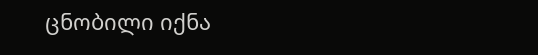ცნობილი იქნა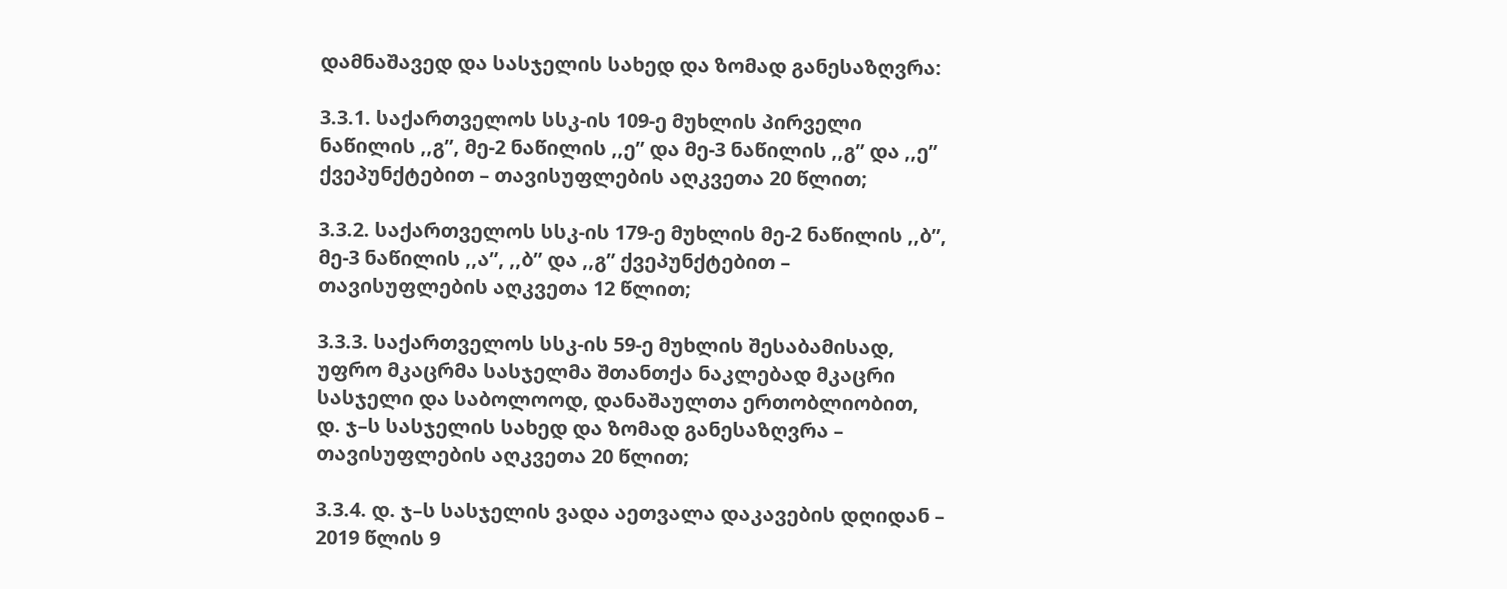დამნაშავედ და სასჯელის სახედ და ზომად განესაზღვრა:

3.3.1. საქართველოს სსკ-ის 109-ე მუხლის პირველი ნაწილის ,,გ”, მე-2 ნაწილის ,,ე” და მე-3 ნაწილის ,,გ” და ,,ე” ქვეპუნქტებით – თავისუფლების აღკვეთა 20 წლით;

3.3.2. საქართველოს სსკ-ის 179-ე მუხლის მე-2 ნაწილის ,,ბ”, მე-3 ნაწილის ,,ა”, ,,ბ” და ,,გ” ქვეპუნქტებით – თავისუფლების აღკვეთა 12 წლით;

3.3.3. საქართველოს სსკ-ის 59-ე მუხლის შესაბამისად, უფრო მკაცრმა სასჯელმა შთანთქა ნაკლებად მკაცრი სასჯელი და საბოლოოდ, დანაშაულთა ერთობლიობით, დ. ჯ–ს სასჯელის სახედ და ზომად განესაზღვრა – თავისუფლების აღკვეთა 20 წლით;

3.3.4. დ. ჯ–ს სასჯელის ვადა აეთვალა დაკავების დღიდან – 2019 წლის 9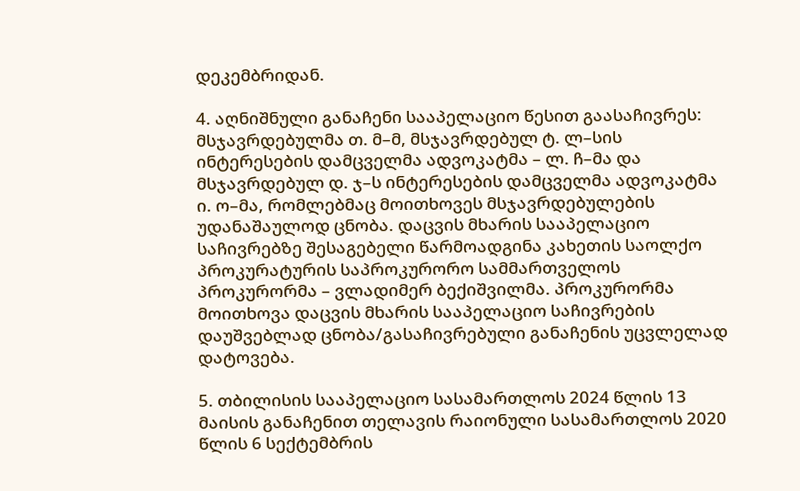დეკემბრიდან.

4. აღნიშნული განაჩენი სააპელაციო წესით გაასაჩივრეს: მსჯავრდებულმა თ. მ–მ, მსჯავრდებულ ტ. ლ–სის ინტერესების დამცველმა ადვოკატმა – ლ. ჩ–მა და მსჯავრდებულ დ. ჯ–ს ინტერესების დამცველმა ადვოკატმა ი. ო–მა, რომლებმაც მოითხოვეს მსჯავრდებულების უდანაშაულოდ ცნობა. დაცვის მხარის სააპელაციო საჩივრებზე შესაგებელი წარმოადგინა კახეთის საოლქო პროკურატურის საპროკურორო სამმართველოს პროკურორმა – ვლადიმერ ბექიშვილმა. პროკურორმა მოითხოვა დაცვის მხარის სააპელაციო საჩივრების დაუშვებლად ცნობა/გასაჩივრებული განაჩენის უცვლელად დატოვება.

5. თბილისის სააპელაციო სასამართლოს 2024 წლის 13 მაისის განაჩენით თელავის რაიონული სასამართლოს 2020 წლის 6 სექტემბრის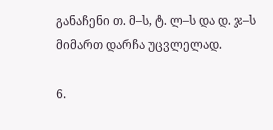განაჩენი თ. მ–ს, ტ. ლ–ს და დ. ჯ–ს მიმართ დარჩა უცვლელად.

6.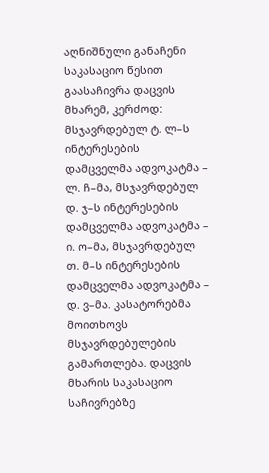აღნიშნული განაჩენი საკასაციო წესით გაასაჩივრა დაცვის მხარემ, კერძოდ: მსჯავრდებულ ტ. ლ–ს ინტერესების დამცველმა ადვოკატმა – ლ. ჩ–მა, მსჯავრდებულ დ. ჯ–ს ინტერესების დამცველმა ადვოკატმა – ი. ო–მა, მსჯავრდებულ თ. მ–ს ინტერესების დამცველმა ადვოკატმა – დ. ვ–მა. კასატორებმა მოითხოვს მსჯავრდებულების გამართლება. დაცვის მხარის საკასაციო საჩივრებზე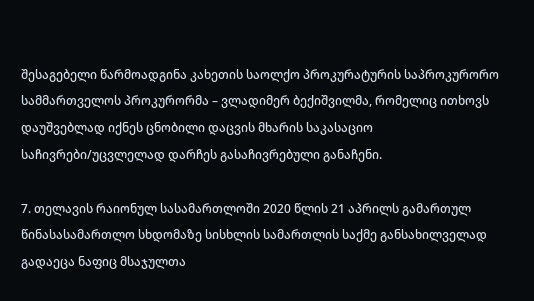შესაგებელი წარმოადგინა კახეთის საოლქო პროკურატურის საპროკურორო სამმართველოს პროკურორმა – ვლადიმერ ბექიშვილმა, რომელიც ითხოვს დაუშვებლად იქნეს ცნობილი დაცვის მხარის საკასაციო საჩივრები/უცვლელად დარჩეს გასაჩივრებული განაჩენი.

7. თელავის რაიონულ სასამართლოში 2020 წლის 21 აპრილს გამართულ წინასასამართლო სხდომაზე სისხლის სამართლის საქმე განსახილველად გადაეცა ნაფიც მსაჯულთა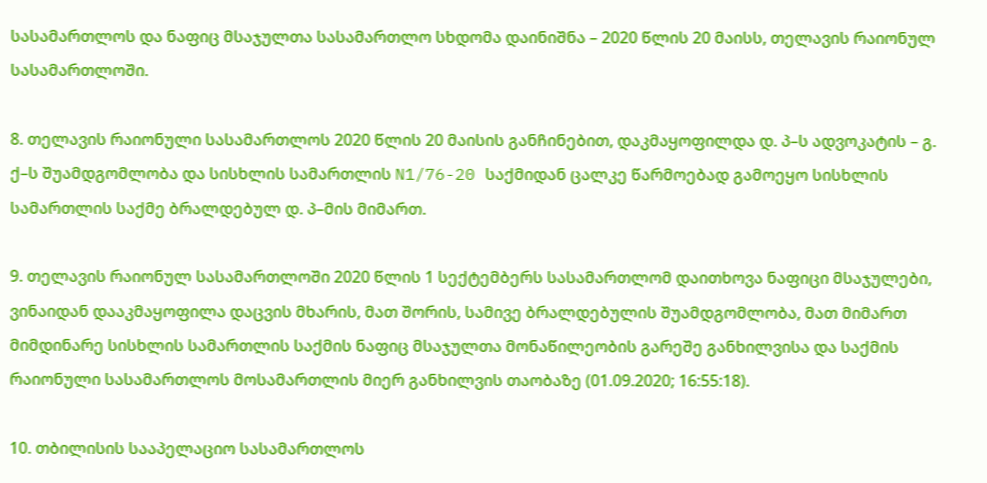სასამართლოს და ნაფიც მსაჯულთა სასამართლო სხდომა დაინიშნა – 2020 წლის 20 მაისს, თელავის რაიონულ სასამართლოში.

8. თელავის რაიონული სასამართლოს 2020 წლის 20 მაისის განჩინებით, დაკმაყოფილდა დ. პ–ს ადვოკატის – გ. ქ–ს შუამდგომლობა და სისხლის სამართლის N1/76-20 საქმიდან ცალკე წარმოებად გამოეყო სისხლის სამართლის საქმე ბრალდებულ დ. პ–მის მიმართ.

9. თელავის რაიონულ სასამართლოში 2020 წლის 1 სექტემბერს სასამართლომ დაითხოვა ნაფიცი მსაჯულები, ვინაიდან დააკმაყოფილა დაცვის მხარის, მათ შორის, სამივე ბრალდებულის შუამდგომლობა, მათ მიმართ მიმდინარე სისხლის სამართლის საქმის ნაფიც მსაჯულთა მონაწილეობის გარეშე განხილვისა და საქმის რაიონული სასამართლოს მოსამართლის მიერ განხილვის თაობაზე (01.09.2020; 16:55:18).

10. თბილისის სააპელაციო სასამართლოს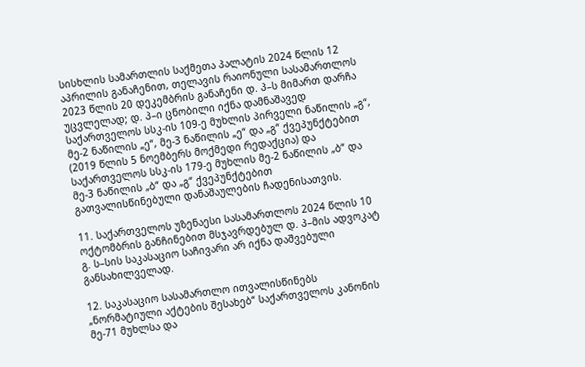სისხლის სამართლის საქმეთა პალატის 2024 წლის 12 აპრილის განაჩენით, თელავის რაიონული სასამართლოს 2023 წლის 20 დეკემბრის განაჩენი დ. პ–ს მიმართ დარჩა უცვლელად; დ. პ–ი ცნობილი იქნა დამნაშავედ საქართველოს სსკ-ის 109-ე მუხლის პირველი ნაწილის „გ“, მე-2 ნაწილის „ე“, მე-3 ნაწილის „ე“ და „გ“ ქვეპუნქტებით (2019 წლის 5 ნოემბერს მოქმედი რედაქცია) და საქართველოს სსკ-ის 179-ე მუხლის მე-2 ნაწილის „ბ“ და მე-3 ნაწილის „ბ“ და „გ“ ქვეპუნქტებით გათვალისწინებული დანაშაულების ჩადენისათვის.

11. საქართველოს უზენაესი სასამართლოს 2024 წლის 10 ოქტომბრის განჩინებით მსჯავრდებულ დ. პ–მის ადვოკატ გ. ს–სის საკასაციო საჩივარი არ იქნა დაშვებული განსახილველად.

12. საკასაციო სასამართლო ითვალისწინებს „ნორმატიული აქტების შესახებ“ საქართველოს კანონის მე-71 მუხლსა და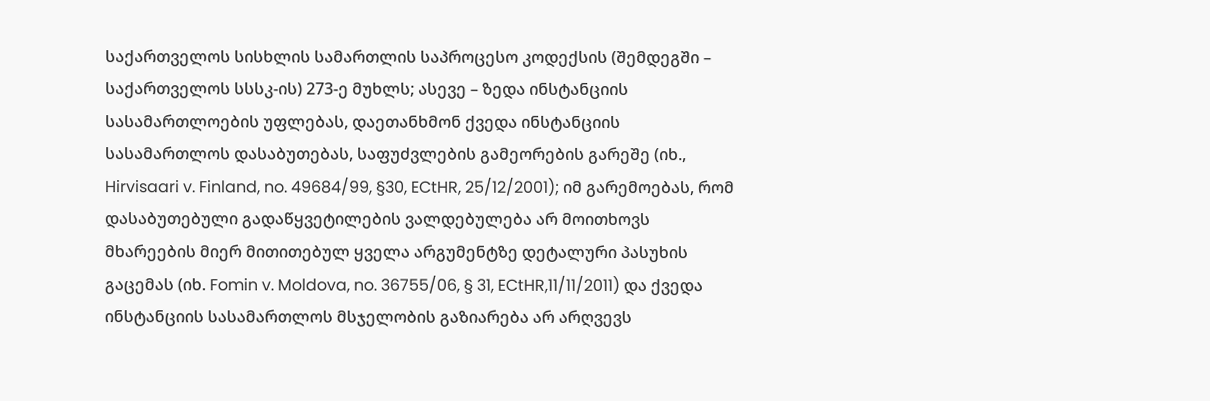საქართველოს სისხლის სამართლის საპროცესო კოდექსის (შემდეგში – საქართველოს სსსკ-ის) 273-ე მუხლს; ასევე – ზედა ინსტანციის სასამართლოების უფლებას, დაეთანხმონ ქვედა ინსტანციის სასამართლოს დასაბუთებას, საფუძვლების გამეორების გარეშე (იხ., Hirvisaari v. Finland, no. 49684/99, §30, ECtHR, 25/12/2001); იმ გარემოებას, რომ დასაბუთებული გადაწყვეტილების ვალდებულება არ მოითხოვს მხარეების მიერ მითითებულ ყველა არგუმენტზე დეტალური პასუხის გაცემას (იხ. Fomin v. Moldova, no. 36755/06, § 31, ECtHR,11/11/2011) და ქვედა ინსტანციის სასამართლოს მსჯელობის გაზიარება არ არღვევს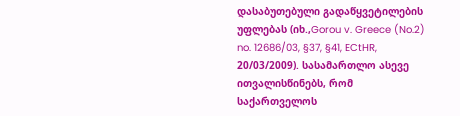დასაბუთებული გადაწყვეტილების უფლებას (იხ.,Gorou v. Greece (No.2) no. 12686/03, §37, §41, ECtHR, 20/03/2009). სასამართლო ასევე ითვალისწინებს, რომ საქართველოს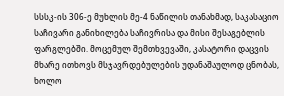სსსკ-ის 306-ე მუხლის მე-4 ნაწილის თანახმად, საკასაციო საჩივარი განიხილება საჩივრისა და მისი შესაგებლის ფარგლებში. მოცემულ შემთხვევაში, კასატორი დაცვის მხარე ითხოვს მსჯავრდებულების უდანაშაულოდ ცნობას, ხოლო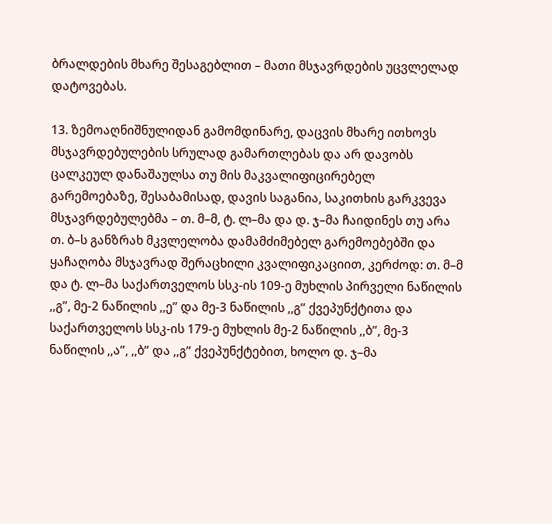ბრალდების მხარე შესაგებლით – მათი მსჯავრდების უცვლელად დატოვებას.

13. ზემოაღნიშნულიდან გამომდინარე, დაცვის მხარე ითხოვს მსჯავრდებულების სრულად გამართლებას და არ დავობს ცალკეულ დანაშაულსა თუ მის მაკვალიფიცირებელ გარემოებაზე, შესაბამისად, დავის საგანია, საკითხის გარკვევა მსჯავრდებულებმა – თ. მ–მ, ტ. ლ–მა და დ. ჯ–მა ჩაიდინეს თუ არა თ. ბ–ს განზრახ მკვლელობა დამამძიმებელ გარემოებებში და ყაჩაღობა მსჯავრად შერაცხილი კვალიფიკაციით, კერძოდ: თ. მ–მ და ტ. ლ–მა საქართველოს სსკ-ის 109-ე მუხლის პირველი ნაწილის ,,გ”, მე-2 ნაწილის ,,ე” და მე-3 ნაწილის ,,გ” ქვეპუნქტითა და საქართველოს სსკ-ის 179-ე მუხლის მე-2 ნაწილის ,,ბ”, მე-3 ნაწილის ,,ა”, ,,ბ” და ,,გ” ქვეპუნქტებით, ხოლო დ. ჯ–მა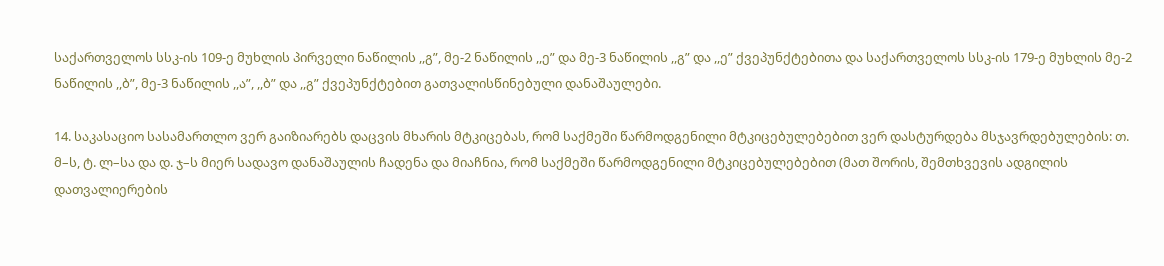საქართველოს სსკ-ის 109-ე მუხლის პირველი ნაწილის ,,გ”, მე-2 ნაწილის ,,ე” და მე-3 ნაწილის ,,გ” და ,,ე” ქვეპუნქტებითა და საქართველოს სსკ-ის 179-ე მუხლის მე-2 ნაწილის ,,ბ”, მე-3 ნაწილის ,,ა”, ,,ბ” და ,,გ” ქვეპუნქტებით გათვალისწინებული დანაშაულები.

14. საკასაციო სასამართლო ვერ გაიზიარებს დაცვის მხარის მტკიცებას, რომ საქმეში წარმოდგენილი მტკიცებულებებით ვერ დასტურდება მსჯავრდებულების: თ. მ–ს, ტ. ლ–სა და დ. ჯ–ს მიერ სადავო დანაშაულის ჩადენა და მიაჩნია, რომ საქმეში წარმოდგენილი მტკიცებულებებით (მათ შორის, შემთხვევის ადგილის დათვალიერების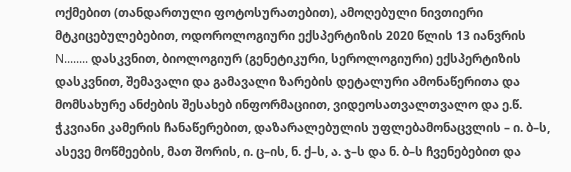ოქმებით (თანდართული ფოტოსურათებით), ამოღებული ნივთიერი მტკიცებულებებით, ოდოროლოგიური ექსპერტიზის 2020 წლის 13 იანვრის N........ დასკვნით, ბიოლოგიურ (გენეტიკური, სეროლოგიური) ექსპერტიზის დასკვნით, შემავალი და გამავალი ზარების დეტალური ამონაწერითა და მომსახურე ანძების შესახებ ინფორმაციით, ვიდეოსათვალთვალო და ე.წ. ჭკვიანი კამერის ჩანაწერებით, დაზარალებულის უფლებამონაცვლის – ი. ბ–ს, ასევე მოწმეების, მათ შორის, ი. ც–ის, ნ. ქ–ს, ა. ჯ–ს და ნ. ბ–ს ჩვენებებით და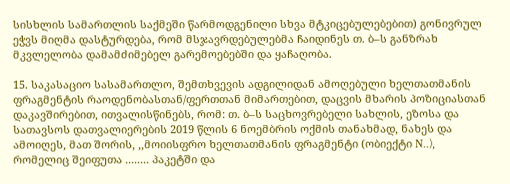სისხლის სამართლის საქმეში წარმოდგენილი სხვა მტკიცებულებებით) გონივრულ ეჭვს მიღმა დასტურდება, რომ მსჯავრდებულებმა ჩაიდინეს თ. ბ–ს განზრახ მკვლელობა დამამძიმებელ გარემოებებში და ყაჩაღობა.

15. საკასაციო სასამართლო, შემთხვევის ადგილიდან ამოღებული ხელთათმანის ფრაგმენტის რაოდენობასთან/ფერთთან მიმართებით, დაცვის მხარის პოზიციასთან დაკავშირებით, ითვალისწინებს, რომ: თ. ბ–ს საცხოვრებელი სახლის, ეზოსა და სათავსოს დათვალიერების 2019 წლის 6 ნოემბრის ოქმის თანახმად, ნახეს და ამოიღეს, მათ შორის, ,,მოიისფრო ხელთათმანის ფრაგმენტი (ობიექტი N..), რომელიც შეიფუთა ........ პაკეტში და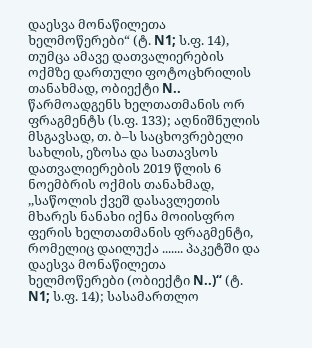დაესვა მონაწილეთა ხელმოწერები“ (ტ. N1; ს.ფ. 14), თუმცა ამავე დათვალიერების ოქმზე დართული ფოტოცხრილის თანახმად, ობიექტი N.. წარმოადგენს ხელთათმანის ორ ფრაგმენტს (ს.ფ. 133); აღნიშნულის მსგავსად, თ. ბ–ს საცხოვრებელი სახლის, ეზოსა და სათავსოს დათვალიერების 2019 წლის 6 ნოემბრის ოქმის თანახმად, ,,საწოლის ქვეშ დასავლეთის მხარეს ნანახი იქნა მოიისფრო ფერის ხელთათმანის ფრაგმენტი, რომელიც დაილუქა ....... პაკეტში და დაესვა მონაწილეთა ხელმოწერები (ობიექტი N..)“ (ტ. N1; ს.ფ. 14); სასამართლო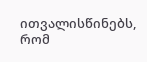ითვალისწინებს, რომ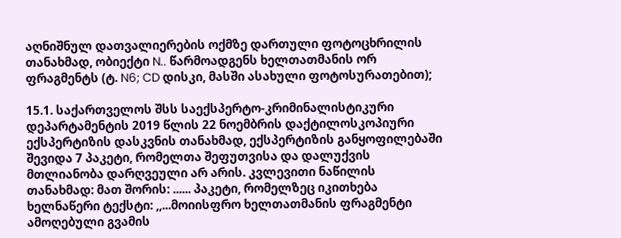აღნიშნულ დათვალიერების ოქმზე დართული ფოტოცხრილის თანახმად, ობიექტი N.. წარმოადგენს ხელთათმანის ორ ფრაგმენტს (ტ. N6; CD დისკი, მასში ასახული ფოტოსურათებით);

15.1. საქართველოს შსს საექსპერტო-კრიმინალისტიკური დეპარტამენტის 2019 წლის 22 ნოემბრის დაქტილოსკოპიური ექსპერტიზის დასკვნის თანახმად, ექსპერტიზის განყოფილებაში შევიდა 7 პაკეტი, რომელთა შეფუთვისა და დალუქვის მთლიანობა დარღვეული არ არის. კვლევითი ნაწილის თანახმად: მათ შორის: ...... პაკეტი, რომელზეც იკითხება ხელნაწერი ტექსტი: ,,...მოიისფრო ხელთათმანის ფრაგმენტი ამოღებული გვამის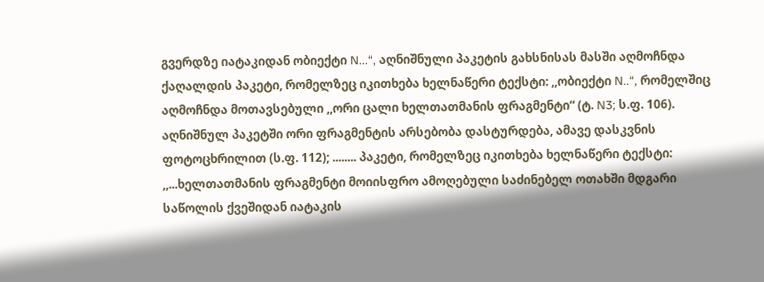გვერდზე იატაკიდან ობიექტი N...“, აღნიშნული პაკეტის გახსნისას მასში აღმოჩნდა ქაღალდის პაკეტი, რომელზეც იკითხება ხელნაწერი ტექსტი: ,,ობიექტი N..“, რომელშიც აღმოჩნდა მოთავსებული ,,ორი ცალი ხელთათმანის ფრაგმენტი“ (ტ. N3; ს.ფ. 106). აღნიშნულ პაკეტში ორი ფრაგმენტის არსებობა დასტურდება, ამავე დასკვნის ფოტოცხრილით (ს.ფ. 112); ........ პაკეტი, რომელზეც იკითხება ხელნაწერი ტექსტი: ,,...ხელთათმანის ფრაგმენტი მოიისფრო ამოღებული საძინებელ ოთახში მდგარი საწოლის ქვეშიდან იატაკის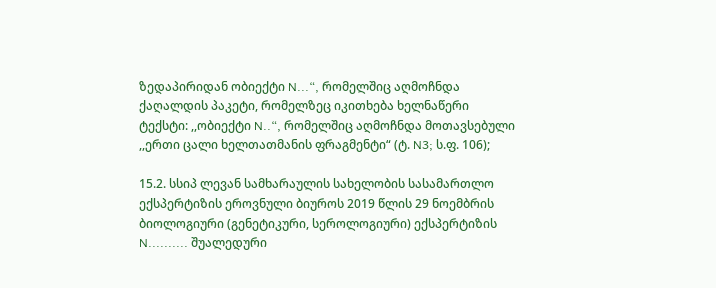ზედაპირიდან ობიექტი N...“, რომელშიც აღმოჩნდა ქაღალდის პაკეტი, რომელზეც იკითხება ხელნაწერი ტექსტი: ,,ობიექტი N..“, რომელშიც აღმოჩნდა მოთავსებული ,,ერთი ცალი ხელთათმანის ფრაგმენტი“ (ტ. N3; ს.ფ. 106);

15.2. სსიპ ლევან სამხარაულის სახელობის სასამართლო ექსპერტიზის ეროვნული ბიუროს 2019 წლის 29 ნოემბრის ბიოლოგიური (გენეტიკური, სეროლოგიური) ექსპერტიზის N.......... შუალედური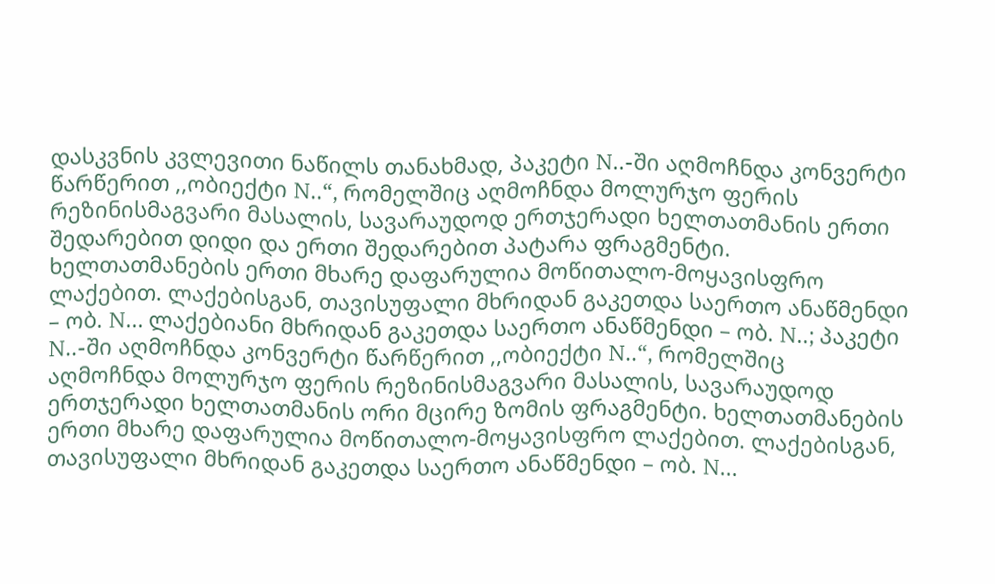დასკვნის კვლევითი ნაწილს თანახმად, პაკეტი N..-ში აღმოჩნდა კონვერტი წარწერით ,,ობიექტი N..“, რომელშიც აღმოჩნდა მოლურჯო ფერის რეზინისმაგვარი მასალის, სავარაუდოდ ერთჯერადი ხელთათმანის ერთი შედარებით დიდი და ერთი შედარებით პატარა ფრაგმენტი. ხელთათმანების ერთი მხარე დაფარულია მოწითალო-მოყავისფრო ლაქებით. ლაქებისგან, თავისუფალი მხრიდან გაკეთდა საერთო ანაწმენდი – ობ. N... ლაქებიანი მხრიდან გაკეთდა საერთო ანაწმენდი – ობ. N..; პაკეტი N..-ში აღმოჩნდა კონვერტი წარწერით ,,ობიექტი N..“, რომელშიც აღმოჩნდა მოლურჯო ფერის რეზინისმაგვარი მასალის, სავარაუდოდ ერთჯერადი ხელთათმანის ორი მცირე ზომის ფრაგმენტი. ხელთათმანების ერთი მხარე დაფარულია მოწითალო-მოყავისფრო ლაქებით. ლაქებისგან, თავისუფალი მხრიდან გაკეთდა საერთო ანაწმენდი – ობ. N...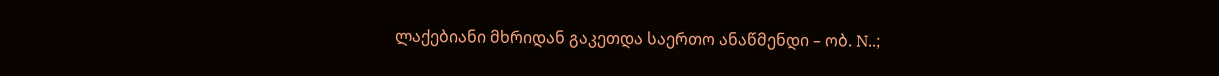ლაქებიანი მხრიდან გაკეთდა საერთო ანაწმენდი – ობ. N..;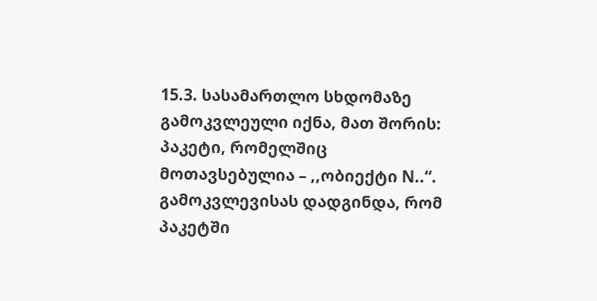15.3. სასამართლო სხდომაზე გამოკვლეული იქნა, მათ შორის: პაკეტი, რომელშიც მოთავსებულია – ,,ობიექტი N..“. გამოკვლევისას დადგინდა, რომ პაკეტში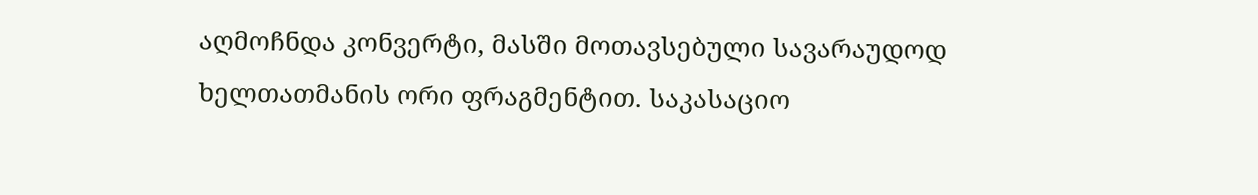აღმოჩნდა კონვერტი, მასში მოთავსებული სავარაუდოდ ხელთათმანის ორი ფრაგმენტით. საკასაციო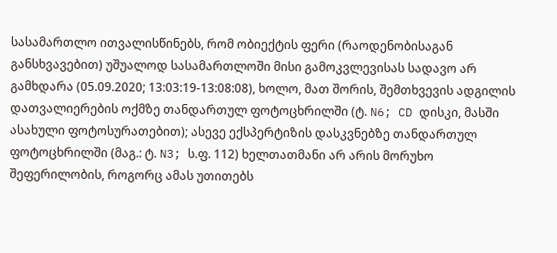სასამართლო ითვალისწინებს, რომ ობიექტის ფერი (რაოდენობისაგან განსხვავებით) უშუალოდ სასამართლოში მისი გამოკვლევისას სადავო არ გამხდარა (05.09.2020; 13:03:19-13:08:08), ხოლო, მათ შორის, შემთხვევის ადგილის დათვალიერების ოქმზე თანდართულ ფოტოცხრილში (ტ. N6; CD დისკი, მასში ასახული ფოტოსურათებით); ასევე ექსპერტიზის დასკვნებზე თანდართულ ფოტოცხრილში (მაგ.: ტ. N3; ს.ფ. 112) ხელთათმანი არ არის მორუხო შეფერილობის, როგორც ამას უთითებს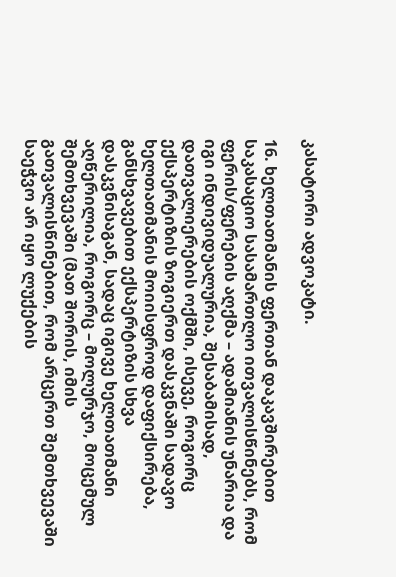კასატორი ადვოკატი.

16. ხელთათმანის ფერთან დაკავშირებით საკასაციო სასამართლო ითვალისწინებს, რომ ფერის/ფერების აღქმა – ადამიანის უნარია და იგი ინდივიდუალურია, შესაბამისად, დათვალიერების ოქმში, ისევე, როგორც ექსპერტიზის ზოგიერთ დასკვნაში სადავო ხელთათმანის მოიისფროდ დაფიქსირება, განსხვავებით ექსპერტიზის სხვა დასკვნისაგან, სადაც იგივე ხელთათმანი აღწერილია, როგორც – მოლურჯო, მოცემულ შემთხვევაში (მათ შორის, იმის გათვალისწინებით, რომ არცერთ შემთხვევაში საეჭვო არ იყო ლუქების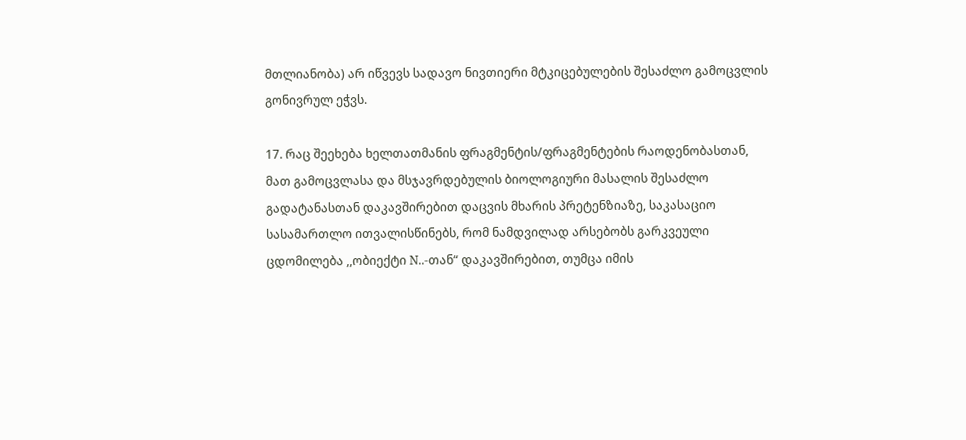მთლიანობა) არ იწვევს სადავო ნივთიერი მტკიცებულების შესაძლო გამოცვლის გონივრულ ეჭვს.

17. რაც შეეხება ხელთათმანის ფრაგმენტის/ფრაგმენტების რაოდენობასთან, მათ გამოცვლასა და მსჯავრდებულის ბიოლოგიური მასალის შესაძლო გადატანასთან დაკავშირებით დაცვის მხარის პრეტენზიაზე, საკასაციო სასამართლო ითვალისწინებს, რომ ნამდვილად არსებობს გარკვეული ცდომილება ,,ობიექტი N..-თან“ დაკავშირებით, თუმცა იმის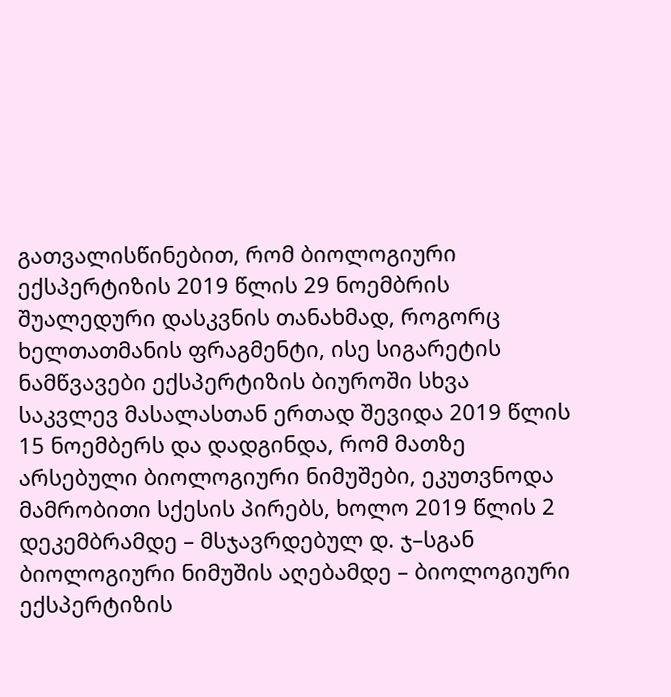გათვალისწინებით, რომ ბიოლოგიური ექსპერტიზის 2019 წლის 29 ნოემბრის შუალედური დასკვნის თანახმად, როგორც ხელთათმანის ფრაგმენტი, ისე სიგარეტის ნამწვავები ექსპერტიზის ბიუროში სხვა საკვლევ მასალასთან ერთად შევიდა 2019 წლის 15 ნოემბერს და დადგინდა, რომ მათზე არსებული ბიოლოგიური ნიმუშები, ეკუთვნოდა მამრობითი სქესის პირებს, ხოლო 2019 წლის 2 დეკემბრამდე – მსჯავრდებულ დ. ჯ–სგან ბიოლოგიური ნიმუშის აღებამდე – ბიოლოგიური ექსპერტიზის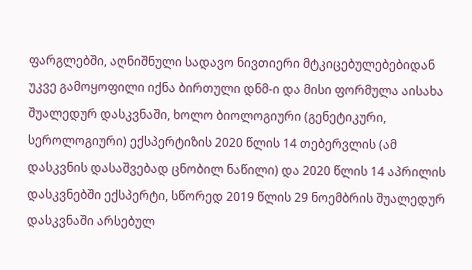ფარგლებში, აღნიშნული სადავო ნივთიერი მტკიცებულებებიდან უკვე გამოყოფილი იქნა ბირთული დნმ-ი და მისი ფორმულა აისახა შუალედურ დასკვნაში, ხოლო ბიოლოგიური (გენეტიკური, სეროლოგიური) ექსპერტიზის 2020 წლის 14 თებერვლის (ამ დასკვნის დასაშვებად ცნობილ ნაწილი) და 2020 წლის 14 აპრილის დასკვნებში ექსპერტი, სწორედ 2019 წლის 29 ნოემბრის შუალედურ დასკვნაში არსებულ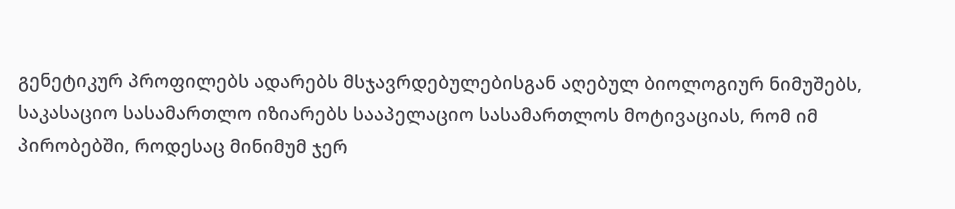გენეტიკურ პროფილებს ადარებს მსჯავრდებულებისგან აღებულ ბიოლოგიურ ნიმუშებს, საკასაციო სასამართლო იზიარებს სააპელაციო სასამართლოს მოტივაციას, რომ იმ პირობებში, როდესაც მინიმუმ ჯერ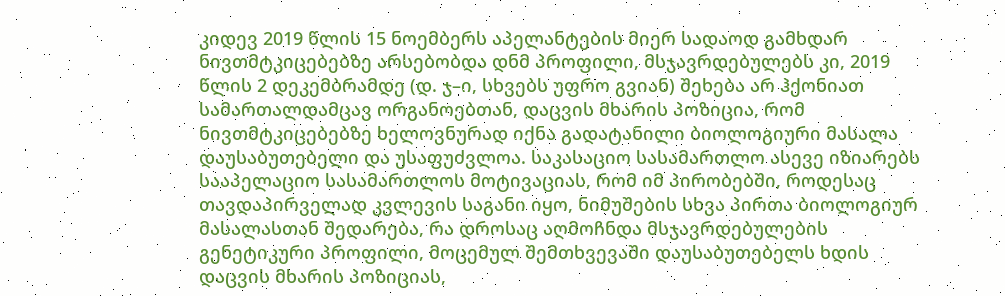კიდევ 2019 წლის 15 ნოემბერს აპელანტების მიერ სადაოდ გამხდარ ნივთმტკიცებებზე არსებობდა დნმ პროფილი, მსჯავრდებულებს კი, 2019 წლის 2 დეკემბრამდე (დ. ჯ–ი, სხვებს უფრო გვიან) შეხება არ ჰქონიათ სამართალდამცავ ორგანოებთან, დაცვის მხარის პოზიცია, რომ ნივთმტკიცებებზე ხელოვნურად იქნა გადატანილი ბიოლოგიური მასალა დაუსაბუთებელი და უსაფუძვლოა. საკასაციო სასამართლო ასევე იზიარებს სააპელაციო სასამართლოს მოტივაციას, რომ იმ პირობებში, როდესაც თავდაპირველად კვლევის საგანი იყო, ნიმუშების სხვა პირთა ბიოლოგიურ მასალასთან შედარება, რა დროსაც აღმოჩნდა მსჯავრდებულების გენეტიკური პროფილი, მოცემულ შემთხვევაში დაუსაბუთებელს ხდის დაცვის მხარის პოზიციას,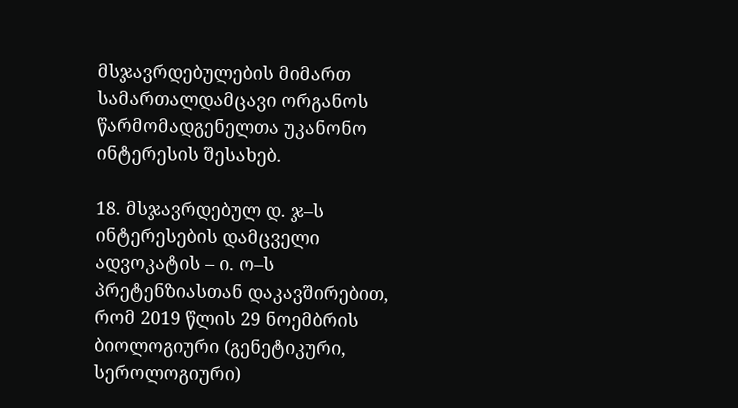მსჯავრდებულების მიმართ სამართალდამცავი ორგანოს წარმომადგენელთა უკანონო ინტერესის შესახებ.

18. მსჯავრდებულ დ. ჯ–ს ინტერესების დამცველი ადვოკატის – ი. ო–ს პრეტენზიასთან დაკავშირებით, რომ 2019 წლის 29 ნოემბრის ბიოლოგიური (გენეტიკური, სეროლოგიური)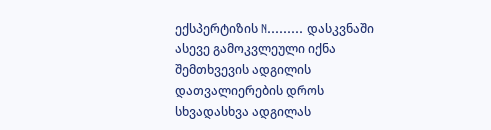ექსპერტიზის N......... დასკვნაში ასევე გამოკვლეული იქნა შემთხვევის ადგილის დათვალიერების დროს სხვადასხვა ადგილას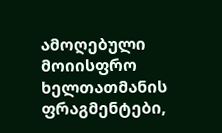ამოღებული მოიისფრო ხელთათმანის ფრაგმენტები,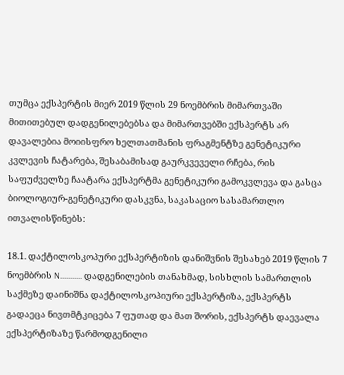თუმცა ექსპერტის მიერ 2019 წლის 29 ნოემბრის მიმართვაში მითითებულ დადგენილებებსა და მიმართვებში ექსპერტს არ დავალებია მოიისფრო ხელთათმანის ფრაგმენტზე გენეტიკური კვლევის ჩატარება, შესაბამისად გაურკვეველი რჩება, რის საფუძველზე ჩაატარა ექსპერტმა გენეტიკური გამოკვლევა და გასცა ბიოლოგიურ-გენეტიკური დასკვნა, საკასაციო სასამართლო ითვალისწინებს:

18.1. დაქტილოსკოპური ექსპერტიზის დანიშვნის შესახებ 2019 წლის 7 ნოემბრის N........... დადგენილების თანახმად, სისხლის სამართლის საქმეზე დაინიშნა დაქტილოსკოპიური ექსპერტიზა, ექსპერტს გადაეცა ნივთმტკიცება 7 ფუთად და მათ შორის, ექსპერტს დაევალა ექსპერტიზაზე წარმოდგენილი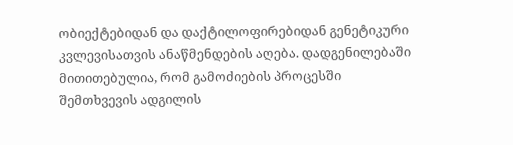ობიექტებიდან და დაქტილოფირებიდან გენეტიკური კვლევისათვის ანაწმენდების აღება. დადგენილებაში მითითებულია, რომ გამოძიების პროცესში შემთხვევის ადგილის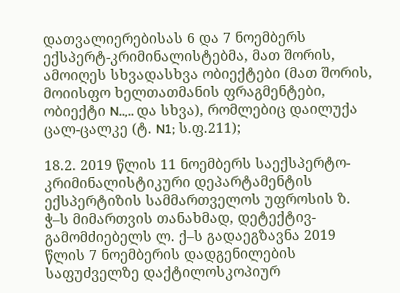დათვალიერებისას 6 და 7 ნოემბერს ექსპერტ-კრიმინალისტებმა, მათ შორის, ამოიღეს სხვადასხვა ობიექტები (მათ შორის, მოიისფო ხელთათმანის ფრაგმენტები, ობიექტი N..,.. და სხვა), რომლებიც დაილუქა ცალ-ცალკე (ტ. N1; ს.ფ.211);

18.2. 2019 წლის 11 ნოემბერს საექსპერტო-კრიმინალისტიკური დეპარტამენტის ექსპერტიზის სამმართველოს უფროსის ზ. ჭ–ს მიმართვის თანახმად, დეტექტივ-გამომძიებელს ლ. ქ–ს გადაეგზავნა 2019 წლის 7 ნოემბერის დადგენილების საფუძველზე დაქტილოსკოპიურ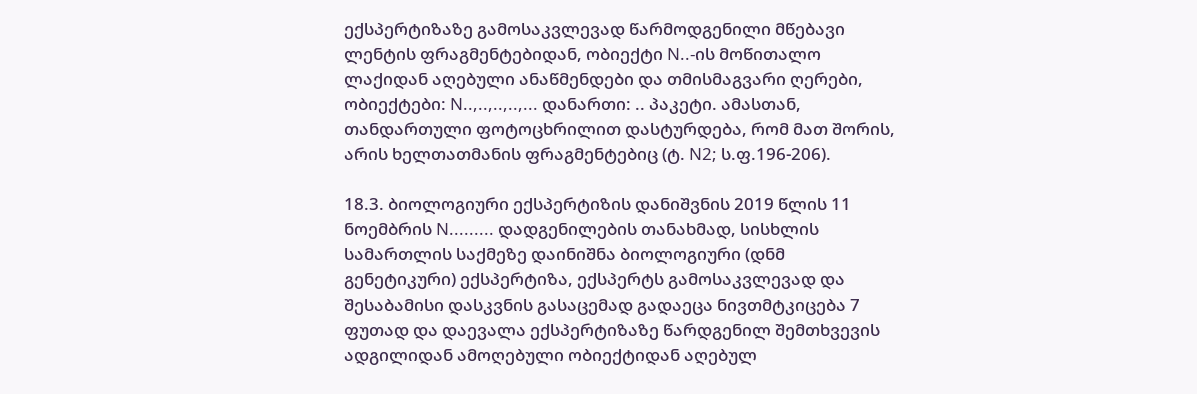ექსპერტიზაზე გამოსაკვლევად წარმოდგენილი მწებავი ლენტის ფრაგმენტებიდან, ობიექტი N..-ის მოწითალო ლაქიდან აღებული ანაწმენდები და თმისმაგვარი ღერები, ობიექტები: N..,..,..,..,... დანართი: .. პაკეტი. ამასთან, თანდართული ფოტოცხრილით დასტურდება, რომ მათ შორის, არის ხელთათმანის ფრაგმენტებიც (ტ. N2; ს.ფ.196-206).

18.3. ბიოლოგიური ექსპერტიზის დანიშვნის 2019 წლის 11 ნოემბრის N......... დადგენილების თანახმად, სისხლის სამართლის საქმეზე დაინიშნა ბიოლოგიური (დნმ გენეტიკური) ექსპერტიზა, ექსპერტს გამოსაკვლევად და შესაბამისი დასკვნის გასაცემად გადაეცა ნივთმტკიცება 7 ფუთად და დაევალა ექსპერტიზაზე წარდგენილ შემთხვევის ადგილიდან ამოღებული ობიექტიდან აღებულ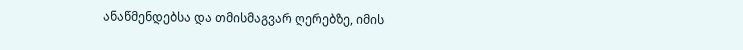ანაწმენდებსა და თმისმაგვარ ღერებზე, იმის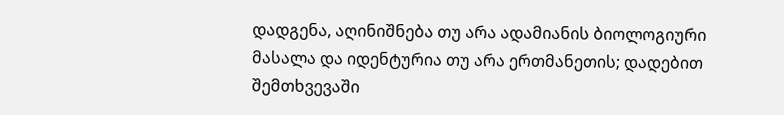დადგენა, აღინიშნება თუ არა ადამიანის ბიოლოგიური მასალა და იდენტურია თუ არა ერთმანეთის; დადებით შემთხვევაში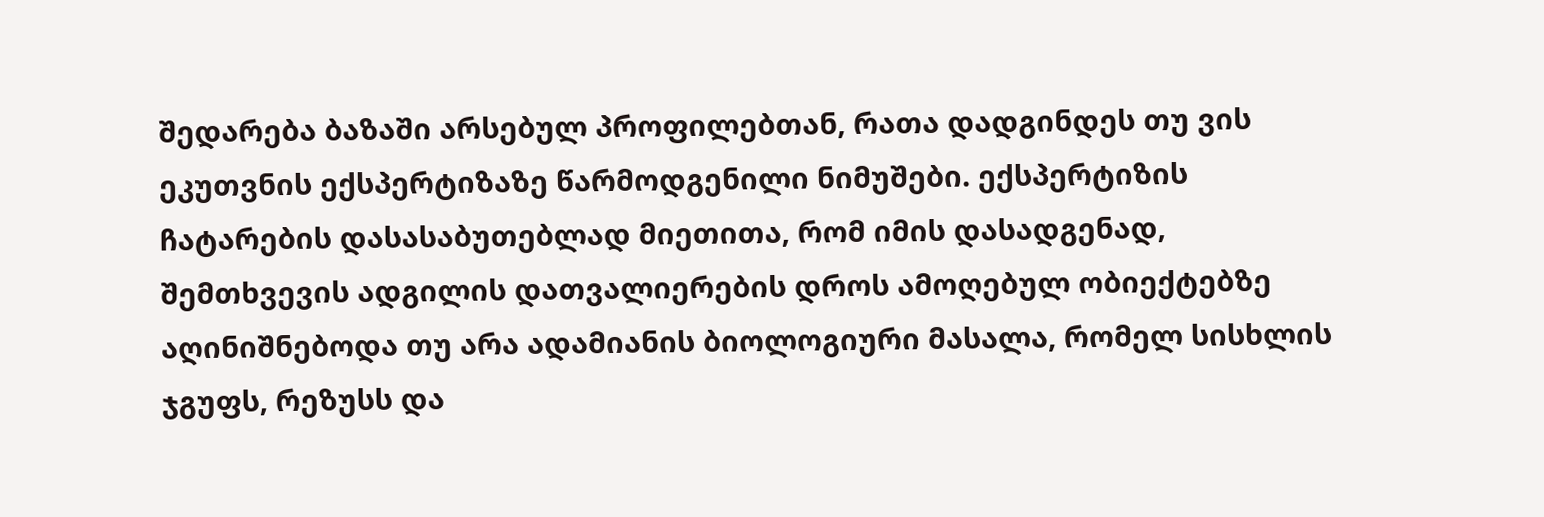შედარება ბაზაში არსებულ პროფილებთან, რათა დადგინდეს თუ ვის ეკუთვნის ექსპერტიზაზე წარმოდგენილი ნიმუშები. ექსპერტიზის ჩატარების დასასაბუთებლად მიეთითა, რომ იმის დასადგენად, შემთხვევის ადგილის დათვალიერების დროს ამოღებულ ობიექტებზე აღინიშნებოდა თუ არა ადამიანის ბიოლოგიური მასალა, რომელ სისხლის ჯგუფს, რეზუსს და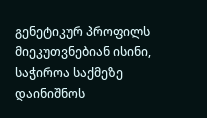გენეტიკურ პროფილს მიეკუთვნებიან ისინი, საჭიროა საქმეზე დაინიშნოს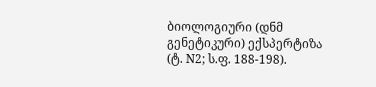ბიოლოგიური (დნმ გენეტიკური) ექსპერტიზა (ტ. N2; ს.ფ. 188-198).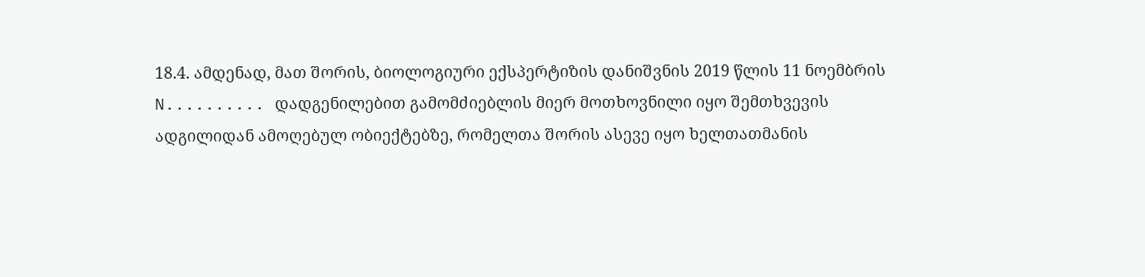18.4. ამდენად, მათ შორის, ბიოლოგიური ექსპერტიზის დანიშვნის 2019 წლის 11 ნოემბრის N.......... დადგენილებით გამომძიებლის მიერ მოთხოვნილი იყო შემთხვევის ადგილიდან ამოღებულ ობიექტებზე, რომელთა შორის ასევე იყო ხელთათმანის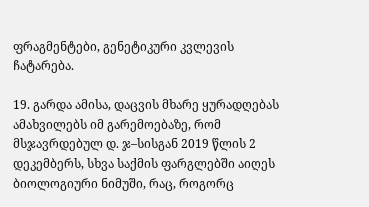ფრაგმენტები, გენეტიკური კვლევის ჩატარება.

19. გარდა ამისა, დაცვის მხარე ყურადღებას ამახვილებს იმ გარემოებაზე, რომ მსჯავრდებულ დ. ჯ–სისგან 2019 წლის 2 დეკემბერს, სხვა საქმის ფარგლებში აიღეს ბიოლოგიური ნიმუში, რაც, როგორც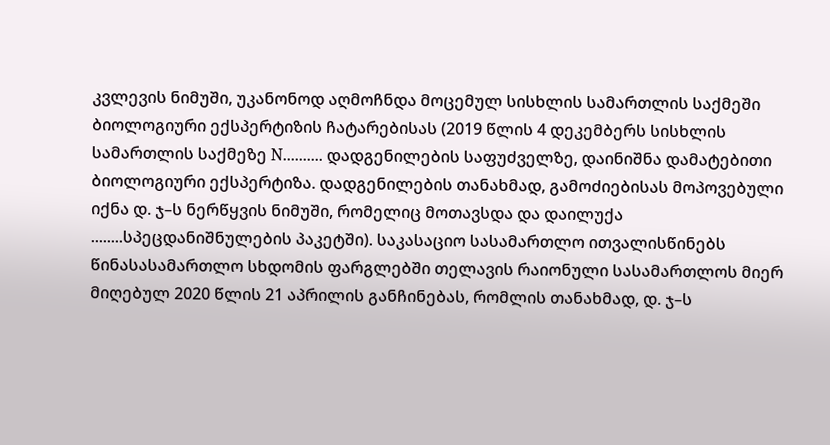კვლევის ნიმუში, უკანონოდ აღმოჩნდა მოცემულ სისხლის სამართლის საქმეში ბიოლოგიური ექსპერტიზის ჩატარებისას (2019 წლის 4 დეკემბერს სისხლის სამართლის საქმეზე N.......... დადგენილების საფუძველზე, დაინიშნა დამატებითი ბიოლოგიური ექსპერტიზა. დადგენილების თანახმად, გამოძიებისას მოპოვებული იქნა დ. ჯ–ს ნერწყვის ნიმუში, რომელიც მოთავსდა და დაილუქა ........სპეცდანიშნულების პაკეტში). საკასაციო სასამართლო ითვალისწინებს წინასასამართლო სხდომის ფარგლებში თელავის რაიონული სასამართლოს მიერ მიღებულ 2020 წლის 21 აპრილის განჩინებას, რომლის თანახმად, დ. ჯ–ს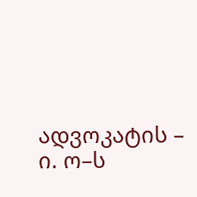ადვოკატის – ი. ო–ს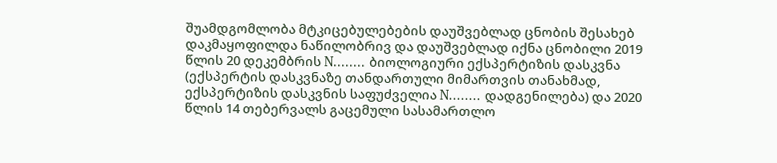შუამდგომლობა მტკიცებულებების დაუშვებლად ცნობის შესახებ დაკმაყოფილდა ნაწილობრივ და დაუშვებლად იქნა ცნობილი 2019 წლის 20 დეკემბრის N........ ბიოლოგიური ექსპერტიზის დასკვნა (ექსპერტის დასკვნაზე თანდართული მიმართვის თანახმად, ექსპერტიზის დასკვნის საფუძველია N........ დადგენილება) და 2020 წლის 14 თებერვალს გაცემული სასამართლო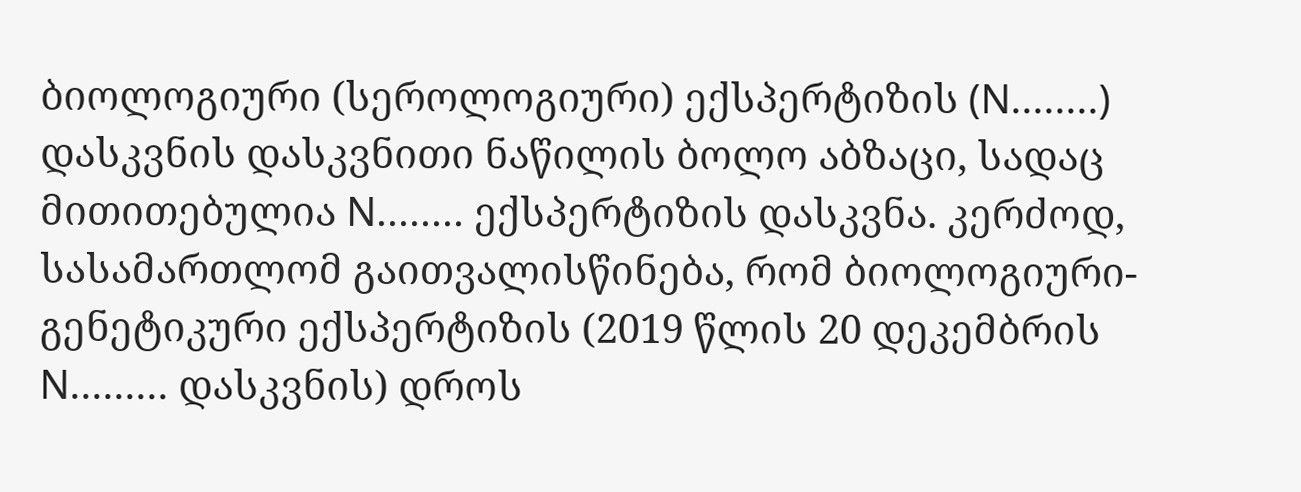ბიოლოგიური (სეროლოგიური) ექსპერტიზის (N........) დასკვნის დასკვნითი ნაწილის ბოლო აბზაცი, სადაც მითითებულია N........ ექსპერტიზის დასკვნა. კერძოდ, სასამართლომ გაითვალისწინება, რომ ბიოლოგიური-გენეტიკური ექსპერტიზის (2019 წლის 20 დეკემბრის N......... დასკვნის) დროს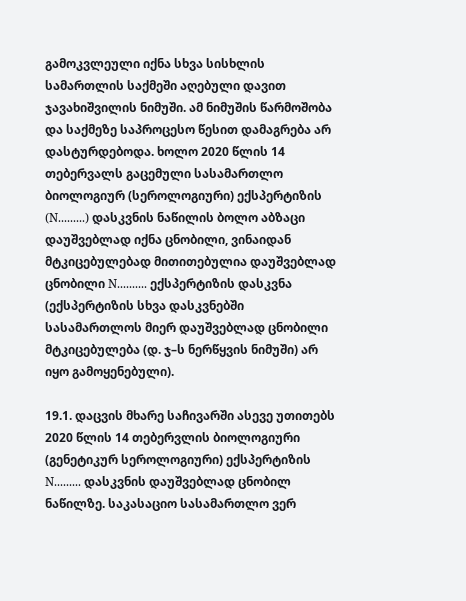გამოკვლეული იქნა სხვა სისხლის სამართლის საქმეში აღებული დავით ჯავახიშვილის ნიმუში. ამ ნიმუშის წარმოშობა და საქმეზე საპროცესო წესით დამაგრება არ დასტურდებოდა. ხოლო 2020 წლის 14 თებერვალს გაცემული სასამართლო ბიოლოგიურ (სეროლოგიური) ექსპერტიზის (N.........) დასკვნის ნაწილის ბოლო აბზაცი დაუშვებლად იქნა ცნობილი, ვინაიდან მტკიცებულებად მითითებულია დაუშვებლად ცნობილი N.......... ექსპერტიზის დასკვნა (ექსპერტიზის სხვა დასკვნებში სასამართლოს მიერ დაუშვებლად ცნობილი მტკიცებულება (დ. ჯ–ს ნერწყვის ნიმუში) არ იყო გამოყენებული).

19.1. დაცვის მხარე საჩივარში ასევე უთითებს 2020 წლის 14 თებერვლის ბიოლოგიური (გენეტიკურ სეროლოგიური) ექსპერტიზის N......... დასკვნის დაუშვებლად ცნობილ ნაწილზე. საკასაციო სასამართლო ვერ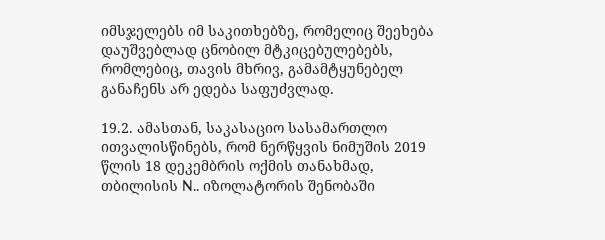იმსჯელებს იმ საკითხებზე, რომელიც შეეხება დაუშვებლად ცნობილ მტკიცებულებებს, რომლებიც, თავის მხრივ, გამამტყუნებელ განაჩენს არ ედება საფუძვლად.

19.2. ამასთან, საკასაციო სასამართლო ითვალისწინებს, რომ ნერწყვის ნიმუშის 2019 წლის 18 დეკემბრის ოქმის თანახმად, თბილისის N.. იზოლატორის შენობაში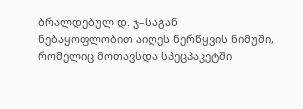ბრალდებულ დ. ჯ–საგან ნებაყოფლობით აიღეს ნერწყვის ნიმუში, რომელიც მოთავსდა სპეცპაკეტში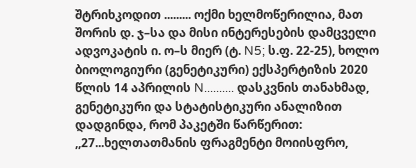შტრიხკოდით ......... ოქმი ხელმოწერილია, მათ შორის დ. ჯ–სა და მისი ინტერესების დამცველი ადვოკატის ი. ო–ს მიერ (ტ. N5; ს.ფ. 22-25), ხოლო ბიოლოგიური (გენეტიკური) ექსპერტიზის 2020 წლის 14 აპრილის N.......... დასკვნის თანახმად, გენეტიკური და სტატისტიკური ანალიზით დადგინდა, რომ პაკეტში წარწერით: ,,27...ხელთათმანის ფრაგმენტი მოიისფრო,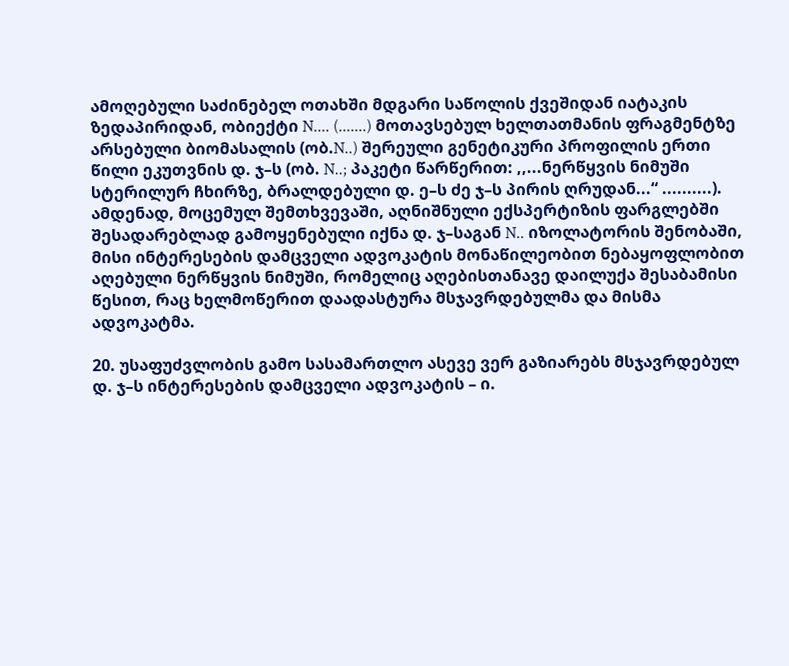ამოღებული საძინებელ ოთახში მდგარი საწოლის ქვეშიდან იატაკის ზედაპირიდან, ობიექტი N.... (.......) მოთავსებულ ხელთათმანის ფრაგმენტზე არსებული ბიომასალის (ობ.N..) შერეული გენეტიკური პროფილის ერთი წილი ეკუთვნის დ. ჯ–ს (ობ. N..; პაკეტი წარწერით: ,,...ნერწყვის ნიმუში სტერილურ ჩხირზე, ბრალდებული დ. ე–ს ძე ჯ–ს პირის ღრუდან...“ ..........). ამდენად, მოცემულ შემთხვევაში, აღნიშნული ექსპერტიზის ფარგლებში შესადარებლად გამოყენებული იქნა დ. ჯ–საგან N.. იზოლატორის შენობაში, მისი ინტერესების დამცველი ადვოკატის მონაწილეობით ნებაყოფლობით აღებული ნერწყვის ნიმუში, რომელიც აღებისთანავე დაილუქა შესაბამისი წესით, რაც ხელმოწერით დაადასტურა მსჯავრდებულმა და მისმა ადვოკატმა.

20. უსაფუძვლობის გამო სასამართლო ასევე ვერ გაზიარებს მსჯავრდებულ დ. ჯ–ს ინტერესების დამცველი ადვოკატის – ი.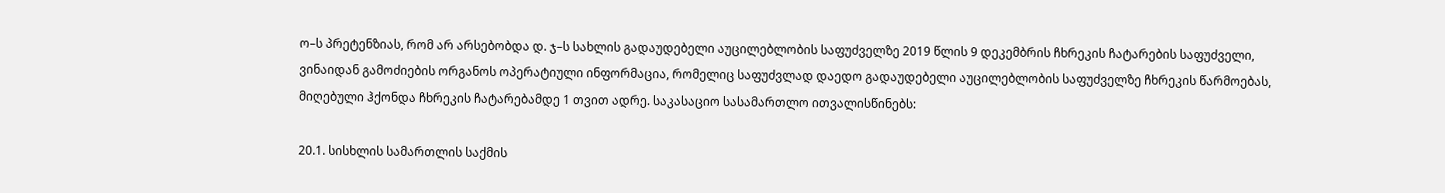ო–ს პრეტენზიას, რომ არ არსებობდა დ. ჯ–ს სახლის გადაუდებელი აუცილებლობის საფუძველზე 2019 წლის 9 დეკემბრის ჩხრეკის ჩატარების საფუძველი, ვინაიდან გამოძიების ორგანოს ოპერატიული ინფორმაცია, რომელიც საფუძვლად დაედო გადაუდებელი აუცილებლობის საფუძველზე ჩხრეკის წარმოებას, მიღებული ჰქონდა ჩხრეკის ჩატარებამდე 1 თვით ადრე. საკასაციო სასამართლო ითვალისწინებს:

20.1. სისხლის სამართლის საქმის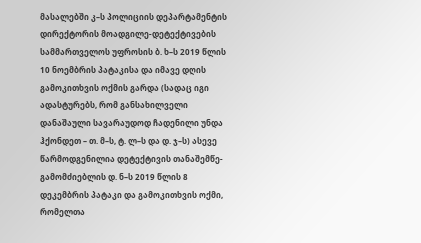მასალებში კ–ს პოლიციის დეპარტამენტის დირექტორის მოადგილე-დეტექტივების სამმართველოს უფროსის ბ. ხ–ს 2019 წლის 10 ნოემბრის პატაკისა და იმავე დღის გამოკითხვის ოქმის გარდა (სადაც იგი ადასტურებს, რომ განსახილველი დანაშაული სავარაუდოდ ჩადენილი უნდა ჰქონდეთ – თ. მ–ს, ტ. ლ–ს და დ. ჯ–ს) ასევე წარმოდგენილია დეტექტივის თანაშემწე-გამომძიებლის დ. ნ–ს 2019 წლის 8 დეკემბრის პატაკი და გამოკითხვის ოქმი, რომელთა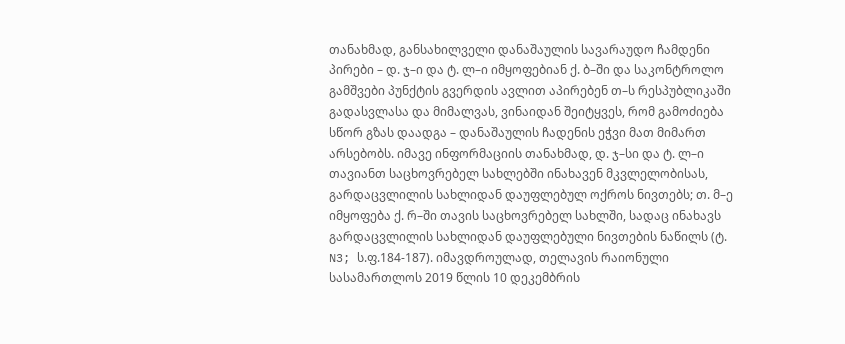თანახმად, განსახილველი დანაშაულის სავარაუდო ჩამდენი პირები – დ. ჯ–ი და ტ. ლ–ი იმყოფებიან ქ. ბ–ში და საკონტროლო გამშვები პუნქტის გვერდის ავლით აპირებენ თ–ს რესპუბლიკაში გადასვლასა და მიმალვას, ვინაიდან შეიტყვეს, რომ გამოძიება სწორ გზას დაადგა – დანაშაულის ჩადენის ეჭვი მათ მიმართ არსებობს. იმავე ინფორმაციის თანახმად, დ. ჯ–სი და ტ. ლ–ი თავიანთ საცხოვრებელ სახლებში ინახავენ მკვლელობისას, გარდაცვლილის სახლიდან დაუფლებულ ოქროს ნივთებს; თ. მ–ე იმყოფება ქ. რ–ში თავის საცხოვრებელ სახლში, სადაც ინახავს გარდაცვლილის სახლიდან დაუფლებული ნივთების ნაწილს (ტ. N3; ს.ფ.184-187). იმავდროულად, თელავის რაიონული სასამართლოს 2019 წლის 10 დეკემბრის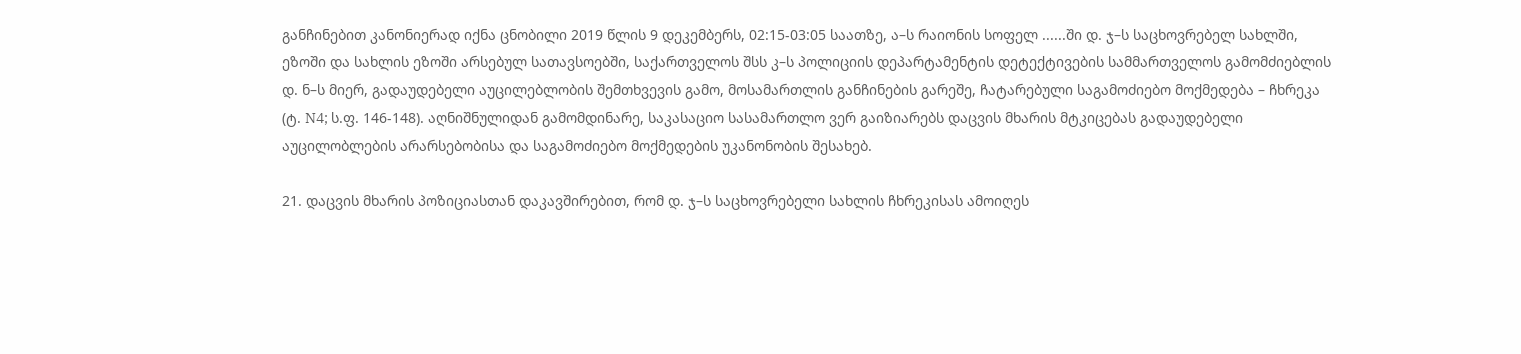განჩინებით კანონიერად იქნა ცნობილი 2019 წლის 9 დეკემბერს, 02:15-03:05 საათზე, ა–ს რაიონის სოფელ ......ში დ. ჯ–ს საცხოვრებელ სახლში, ეზოში და სახლის ეზოში არსებულ სათავსოებში, საქართველოს შსს კ–ს პოლიციის დეპარტამენტის დეტექტივების სამმართველოს გამომძიებლის დ. ნ–ს მიერ, გადაუდებელი აუცილებლობის შემთხვევის გამო, მოსამართლის განჩინების გარეშე, ჩატარებული საგამოძიებო მოქმედება – ჩხრეკა (ტ. N4; ს.ფ. 146-148). აღნიშნულიდან გამომდინარე, საკასაციო სასამართლო ვერ გაიზიარებს დაცვის მხარის მტკიცებას გადაუდებელი აუცილობლების არარსებობისა და საგამოძიებო მოქმედების უკანონობის შესახებ.

21. დაცვის მხარის პოზიციასთან დაკავშირებით, რომ დ. ჯ–ს საცხოვრებელი სახლის ჩხრეკისას ამოიღეს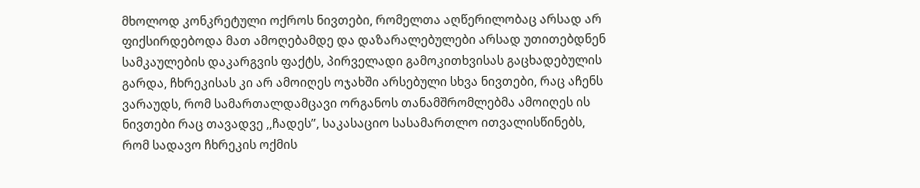მხოლოდ კონკრეტული ოქროს ნივთები, რომელთა აღწერილობაც არსად არ ფიქსირდებოდა მათ ამოღებამდე და დაზარალებულები არსად უთითებდნენ სამკაულების დაკარგვის ფაქტს, პირველადი გამოკითხვისას გაცხადებულის გარდა, ჩხრეკისას კი არ ამოიღეს ოჯახში არსებული სხვა ნივთები, რაც აჩენს ვარაუდს, რომ სამართალდამცავი ორგანოს თანამშრომლებმა ამოიღეს ის ნივთები რაც თავადვე ,,ჩადეს”, საკასაციო სასამართლო ითვალისწინებს, რომ სადავო ჩხრეკის ოქმის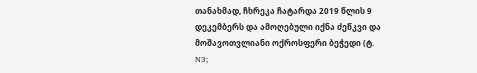თანახმად, ჩხრეკა ჩატარდა 2019 წლის 9 დეკემბერს და ამოღებული იქნა ძეწკვი და მოშავოთვლიანი ოქროსფერი ბეჭედი (ტ. N3;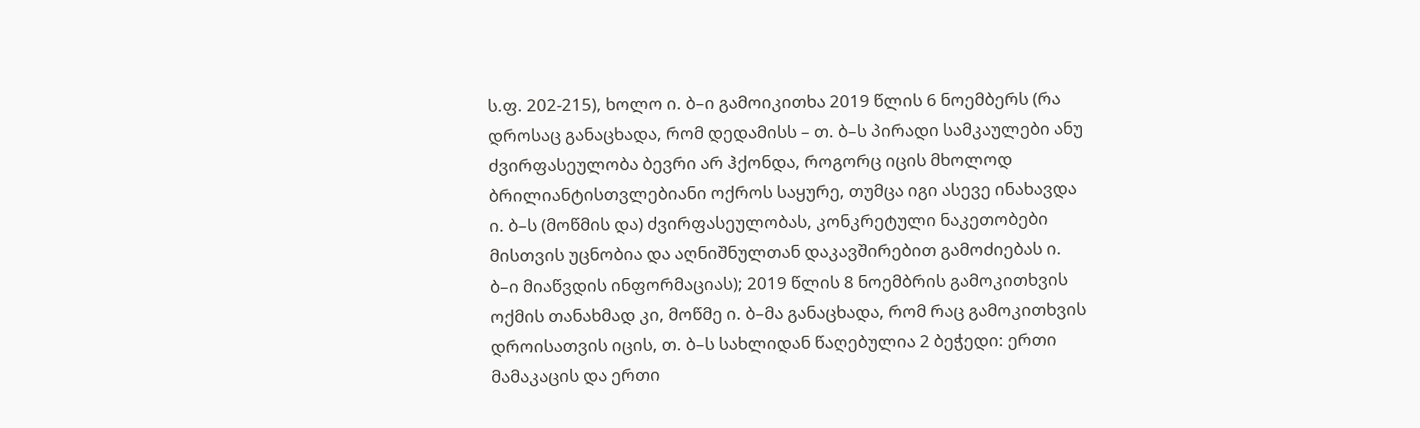ს.ფ. 202-215), ხოლო ი. ბ–ი გამოიკითხა 2019 წლის 6 ნოემბერს (რა დროსაც განაცხადა, რომ დედამისს – თ. ბ–ს პირადი სამკაულები ანუ ძვირფასეულობა ბევრი არ ჰქონდა, როგორც იცის მხოლოდ ბრილიანტისთვლებიანი ოქროს საყურე, თუმცა იგი ასევე ინახავდა ი. ბ–ს (მოწმის და) ძვირფასეულობას, კონკრეტული ნაკეთობები მისთვის უცნობია და აღნიშნულთან დაკავშირებით გამოძიებას ი. ბ–ი მიაწვდის ინფორმაციას); 2019 წლის 8 ნოემბრის გამოკითხვის ოქმის თანახმად კი, მოწმე ი. ბ–მა განაცხადა, რომ რაც გამოკითხვის დროისათვის იცის, თ. ბ–ს სახლიდან წაღებულია 2 ბეჭედი: ერთი მამაკაცის და ერთი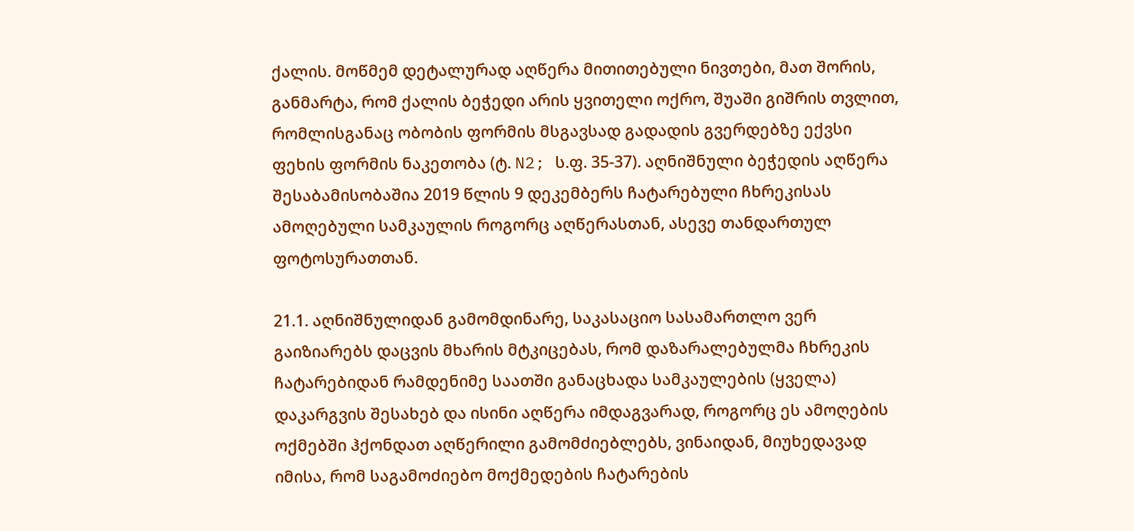ქალის. მოწმემ დეტალურად აღწერა მითითებული ნივთები, მათ შორის, განმარტა, რომ ქალის ბეჭედი არის ყვითელი ოქრო, შუაში გიშრის თვლით, რომლისგანაც ობობის ფორმის მსგავსად გადადის გვერდებზე ექვსი ფეხის ფორმის ნაკეთობა (ტ. N2; ს.ფ. 35-37). აღნიშნული ბეჭედის აღწერა შესაბამისობაშია 2019 წლის 9 დეკემბერს ჩატარებული ჩხრეკისას ამოღებული სამკაულის როგორც აღწერასთან, ასევე თანდართულ ფოტოსურათთან.

21.1. აღნიშნულიდან გამომდინარე, საკასაციო სასამართლო ვერ გაიზიარებს დაცვის მხარის მტკიცებას, რომ დაზარალებულმა ჩხრეკის ჩატარებიდან რამდენიმე საათში განაცხადა სამკაულების (ყველა) დაკარგვის შესახებ და ისინი აღწერა იმდაგვარად, როგორც ეს ამოღების ოქმებში ჰქონდათ აღწერილი გამომძიებლებს, ვინაიდან, მიუხედავად იმისა, რომ საგამოძიებო მოქმედების ჩატარების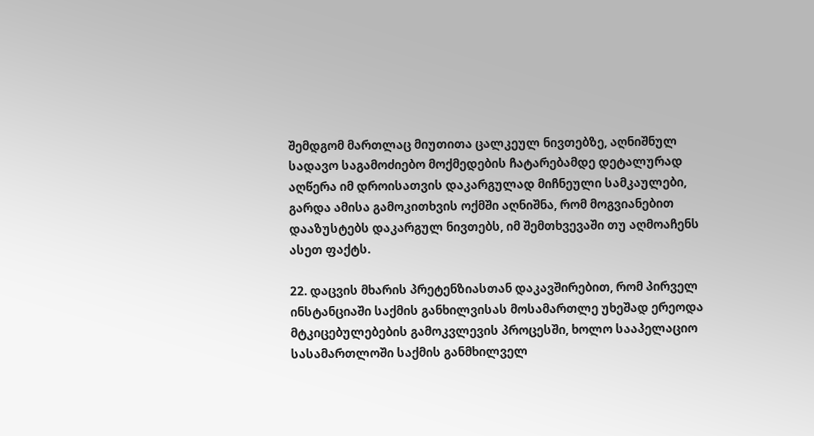შემდგომ მართლაც მიუთითა ცალკეულ ნივთებზე, აღნიშნულ სადავო საგამოძიებო მოქმედების ჩატარებამდე დეტალურად აღწერა იმ დროისათვის დაკარგულად მიჩნეული სამკაულები, გარდა ამისა გამოკითხვის ოქმში აღნიშნა, რომ მოგვიანებით დააზუსტებს დაკარგულ ნივთებს, იმ შემთხვევაში თუ აღმოაჩენს ასეთ ფაქტს.

22. დაცვის მხარის პრეტენზიასთან დაკავშირებით, რომ პირველ ინსტანციაში საქმის განხილვისას მოსამართლე უხეშად ერეოდა მტკიცებულებების გამოკვლევის პროცესში, ხოლო სააპელაციო სასამართლოში საქმის განმხილველ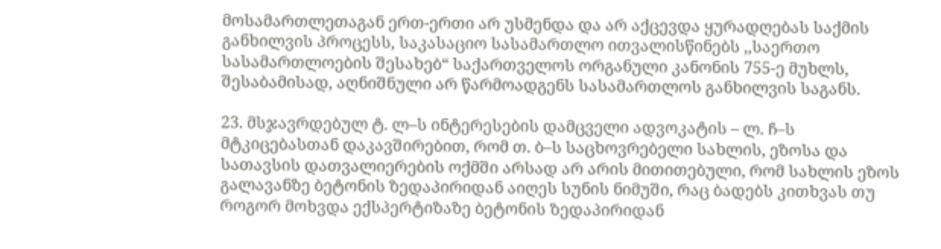მოსამართლეთაგან ერთ-ერთი არ უსმენდა და არ აქცევდა ყურადღებას საქმის განხილვის პროცესს, საკასაციო სასამართლო ითვალისწინებს ,,საერთო სასამართლოების შესახებ“ საქართველოს ორგანული კანონის 755-ე მუხლს, შესაბამისად, აღნიშნული არ წარმოადგენს სასამართლოს განხილვის საგანს.

23. მსჯავრდებულ ტ. ლ–ს ინტერესების დამცველი ადვოკატის – ლ. ჩ–ს მტკიცებასთან დაკავშირებით, რომ თ. ბ–ს საცხოვრებელი სახლის, ეზოსა და სათავსის დათვალიერების ოქმში არსად არ არის მითითებული, რომ სახლის ეზოს გალავანზე ბეტონის ზედაპირიდან აიღეს სუნის ნიმუში, რაც ბადებს კითხვას თუ როგორ მოხვდა ექსპერტიზაზე ბეტონის ზედაპირიდან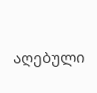აღებული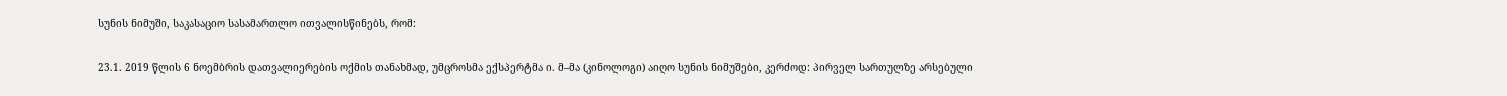სუნის ნიმუში, საკასაციო სასამართლო ითვალისწინებს, რომ:

23.1. 2019 წლის 6 ნოემბრის დათვალიერების ოქმის თანახმად, უმცროსმა ექსპერტმა ი. მ–მა (კინოლოგი) აიღო სუნის ნიმუშები, კერძოდ: პირველ სართულზე არსებული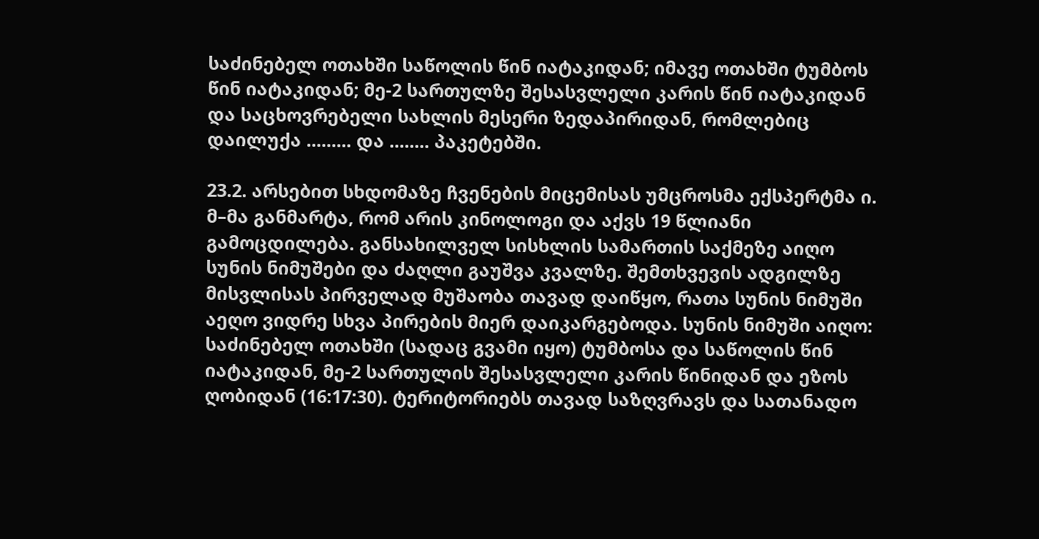საძინებელ ოთახში საწოლის წინ იატაკიდან; იმავე ოთახში ტუმბოს წინ იატაკიდან; მე-2 სართულზე შესასვლელი კარის წინ იატაკიდან და საცხოვრებელი სახლის მესერი ზედაპირიდან, რომლებიც დაილუქა ......... და ........ პაკეტებში.

23.2. არსებით სხდომაზე ჩვენების მიცემისას უმცროსმა ექსპერტმა ი. მ–მა განმარტა, რომ არის კინოლოგი და აქვს 19 წლიანი გამოცდილება. განსახილველ სისხლის სამართის საქმეზე აიღო სუნის ნიმუშები და ძაღლი გაუშვა კვალზე. შემთხვევის ადგილზე მისვლისას პირველად მუშაობა თავად დაიწყო, რათა სუნის ნიმუში აეღო ვიდრე სხვა პირების მიერ დაიკარგებოდა. სუნის ნიმუში აიღო: საძინებელ ოთახში (სადაც გვამი იყო) ტუმბოსა და საწოლის წინ იატაკიდან, მე-2 სართულის შესასვლელი კარის წინიდან და ეზოს ღობიდან (16:17:30). ტერიტორიებს თავად საზღვრავს და სათანადო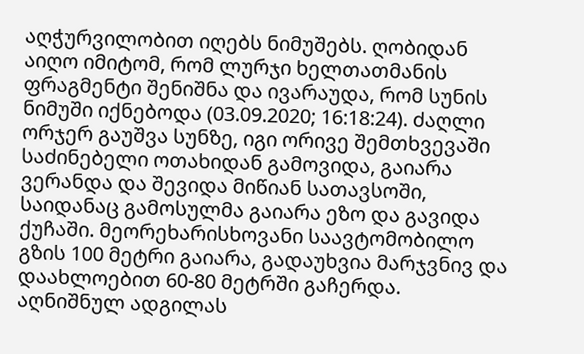აღჭურვილობით იღებს ნიმუშებს. ღობიდან აიღო იმიტომ, რომ ლურჯი ხელთათმანის ფრაგმენტი შენიშნა და ივარაუდა, რომ სუნის ნიმუში იქნებოდა (03.09.2020; 16:18:24). ძაღლი ორჯერ გაუშვა სუნზე, იგი ორივე შემთხვევაში საძინებელი ოთახიდან გამოვიდა, გაიარა ვერანდა და შევიდა მიწიან სათავსოში, საიდანაც გამოსულმა გაიარა ეზო და გავიდა ქუჩაში. მეორეხარისხოვანი საავტომობილო გზის 100 მეტრი გაიარა, გადაუხვია მარჯვნივ და დაახლოებით 60-80 მეტრში გაჩერდა. აღნიშნულ ადგილას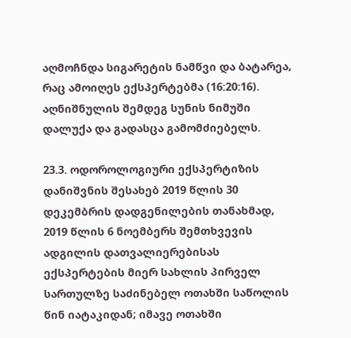აღმოჩნდა სიგარეტის ნამწვი და ბატარეა, რაც ამოიღეს ექსპერტებმა (16:20:16). აღნიშნულის შემდეგ სუნის ნიმუში დალუქა და გადასცა გამომძიებელს.

23.3. ოდოროლოგიური ექსპერტიზის დანიშვნის შესახებ 2019 წლის 30 დეკემბრის დადგენილების თანახმად, 2019 წლის 6 ნოემბერს შემთხვევის ადგილის დათვალიერებისას ექსპერტების მიერ სახლის პირველ სართულზე საძინებელ ოთახში საწოლის წინ იატაკიდან; იმავე ოთახში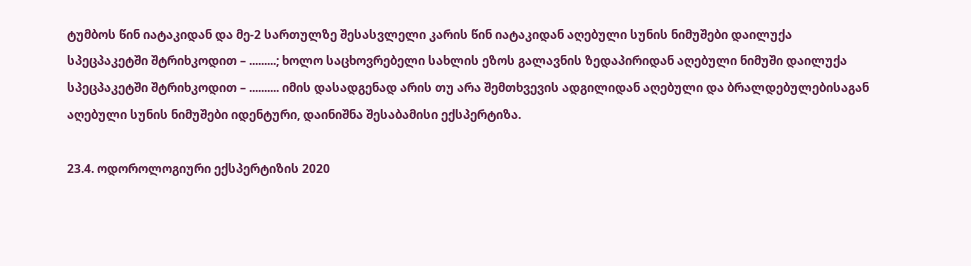ტუმბოს წინ იატაკიდან და მე-2 სართულზე შესასვლელი კარის წინ იატაკიდან აღებული სუნის ნიმუშები დაილუქა სპეცპაკეტში შტრიხკოდით – .........; ხოლო საცხოვრებელი სახლის ეზოს გალავნის ზედაპირიდან აღებული ნიმუში დაილუქა სპეცპაკეტში შტრიხკოდით – .......... იმის დასადგენად არის თუ არა შემთხვევის ადგილიდან აღებული და ბრალდებულებისაგან აღებული სუნის ნიმუშები იდენტური, დაინიშნა შესაბამისი ექსპერტიზა.

23.4. ოდოროლოგიური ექსპერტიზის 2020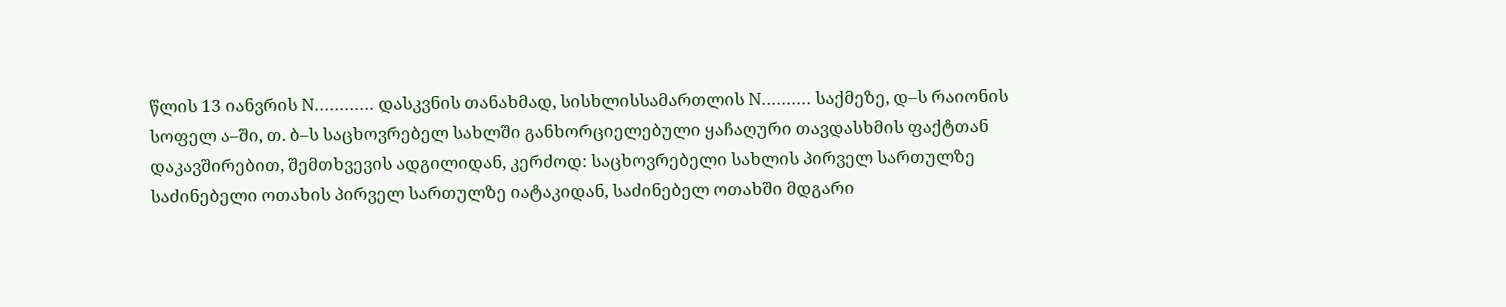წლის 13 იანვრის N............ დასკვნის თანახმად, სისხლისსამართლის N.......... საქმეზე, დ–ს რაიონის სოფელ ა–ში, თ. ბ–ს საცხოვრებელ სახლში განხორციელებული ყაჩაღური თავდასხმის ფაქტთან დაკავშირებით, შემთხვევის ადგილიდან, კერძოდ: საცხოვრებელი სახლის პირველ სართულზე საძინებელი ოთახის პირველ სართულზე იატაკიდან, საძინებელ ოთახში მდგარი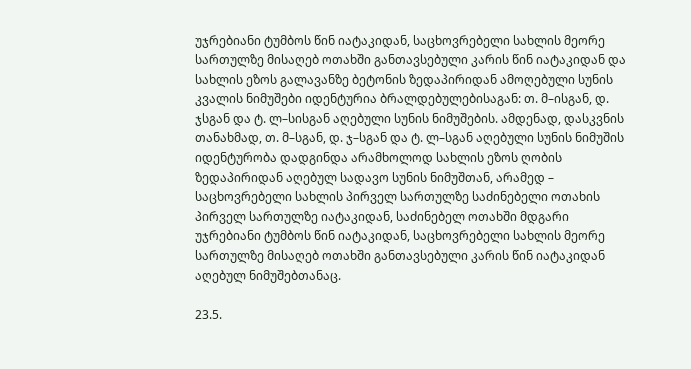უჯრებიანი ტუმბოს წინ იატაკიდან, საცხოვრებელი სახლის მეორე სართულზე მისაღებ ოთახში განთავსებული კარის წინ იატაკიდან და სახლის ეზოს გალავანზე ბეტონის ზედაპირიდან ამოღებული სუნის კვალის ნიმუშები იდენტურია ბრალდებულებისაგან: თ. მ–ისგან, დ. ჯსგან და ტ. ლ–სისგან აღებული სუნის ნიმუშების. ამდენად, დასკვნის თანახმად, თ. მ–სგან, დ. ჯ–სგან და ტ. ლ–სგან აღებული სუნის ნიმუშის იდენტურობა დადგინდა არამხოლოდ სახლის ეზოს ღობის ზედაპირიდან აღებულ სადავო სუნის ნიმუშთან, არამედ – საცხოვრებელი სახლის პირველ სართულზე საძინებელი ოთახის პირველ სართულზე იატაკიდან, საძინებელ ოთახში მდგარი უჯრებიანი ტუმბოს წინ იატაკიდან, საცხოვრებელი სახლის მეორე სართულზე მისაღებ ოთახში განთავსებული კარის წინ იატაკიდან აღებულ ნიმუშებთანაც.

23.5.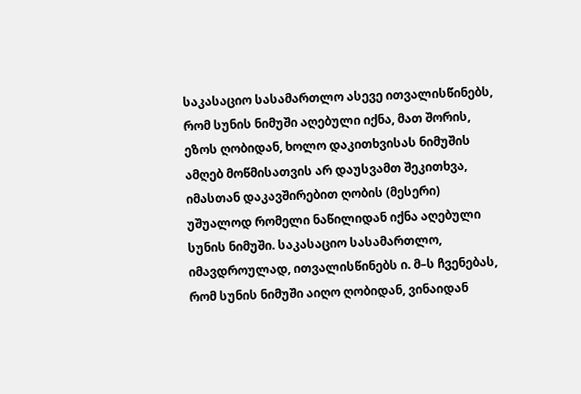საკასაციო სასამართლო ასევე ითვალისწინებს, რომ სუნის ნიმუში აღებული იქნა, მათ შორის, ეზოს ღობიდან, ხოლო დაკითხვისას ნიმუშის ამღებ მოწმისათვის არ დაუსვამთ შეკითხვა, იმასთან დაკავშირებით ღობის (მესერი) უშუალოდ რომელი ნაწილიდან იქნა აღებული სუნის ნიმუში. საკასაციო სასამართლო, იმავდროულად, ითვალისწინებს ი. მ–ს ჩვენებას, რომ სუნის ნიმუში აიღო ღობიდან, ვინაიდან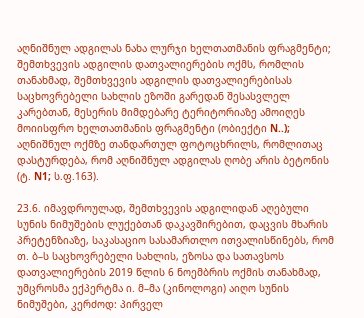აღნიშნულ ადგილას ნახა ლურჯი ხელთათმანის ფრაგმენტი; შემთხვევის ადგილის დათვალიერების ოქმს, რომლის თანახმად, შემთხვევის ადგილის დათვალიერებისას საცხოვრებელი სახლის ეზოში გარედან შესასვლელ კარებთან, მესერის მიმდებარე ტერიტორიაზე ამოიღეს მოიისფრო ხელთათმანის ფრაგმენტი (ობიექტი N..); აღნიშნულ ოქმზე თანდართულ ფოტოცხრილს, რომლითაც დასტურდება, რომ აღნიშნულ ადგილას ღობე არის ბეტონის (ტ. N1; ს.ფ.163).

23.6. იმავდროულად, შემთხვევის ადგილიდან აღებული სუნის ნიმუშების ლუქებთან დაკავშირებით, დაცვის მხარის პრეტენზიაზე, საკასაციო სასამართლო ითვალისწინებს, რომ თ. ბ–ს საცხოვრებელი სახლის, ეზოსა და სათავსოს დათვალიერების 2019 წლის 6 ნოემბრის ოქმის თანახმად, უმცროსმა ექპერტმა ი. მ–მა (კინოლოგი) აიღო სუნის ნიმუშები, კერძოდ: პირველ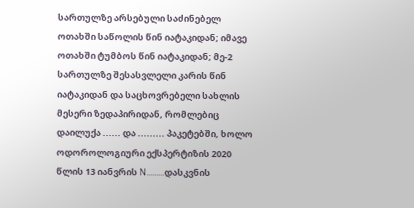სართულზე არსებული საძინებელ ოთახში საწოლის წინ იატაკიდან; იმავე ოთახში ტუმბოს წინ იატაკიდან; მე-2 სართულზე შესასვლელი კარის წინ იატაკიდან და საცხოვრებელი სახლის მესერი ზედაპირიდან, რომლებიც დაილუქა ...... და ......... პაკეტებში, ხოლო ოდოროლოგიური ექსპერტიზის 2020 წლის 13 იანვრის N.........დასკვნის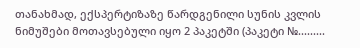თანახმად, ექსპერტიზაზე წარდგენილი სუნის კვლის ნიმუშები მოთავსებული იყო 2 პაკეტში (პაკეტი №.........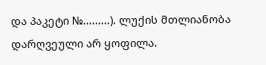და პაკეტი №.........). ლუქის მთლიანობა დარღვეული არ ყოფილა.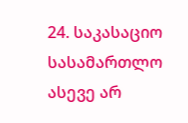24. საკასაციო სასამართლო ასევე არ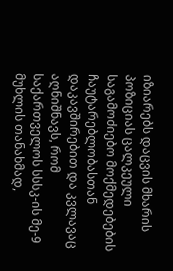იზიარებს დაცვის მხარის პოზიციას ცალკეული საგამოძიებო მოქმედებების ჩაუტარებლობასთან დაკავშირებით და კვლავაც აღნიშნავს, რომ საქართველოს სსსკ-ის მე-9 მუხლის თანახმად,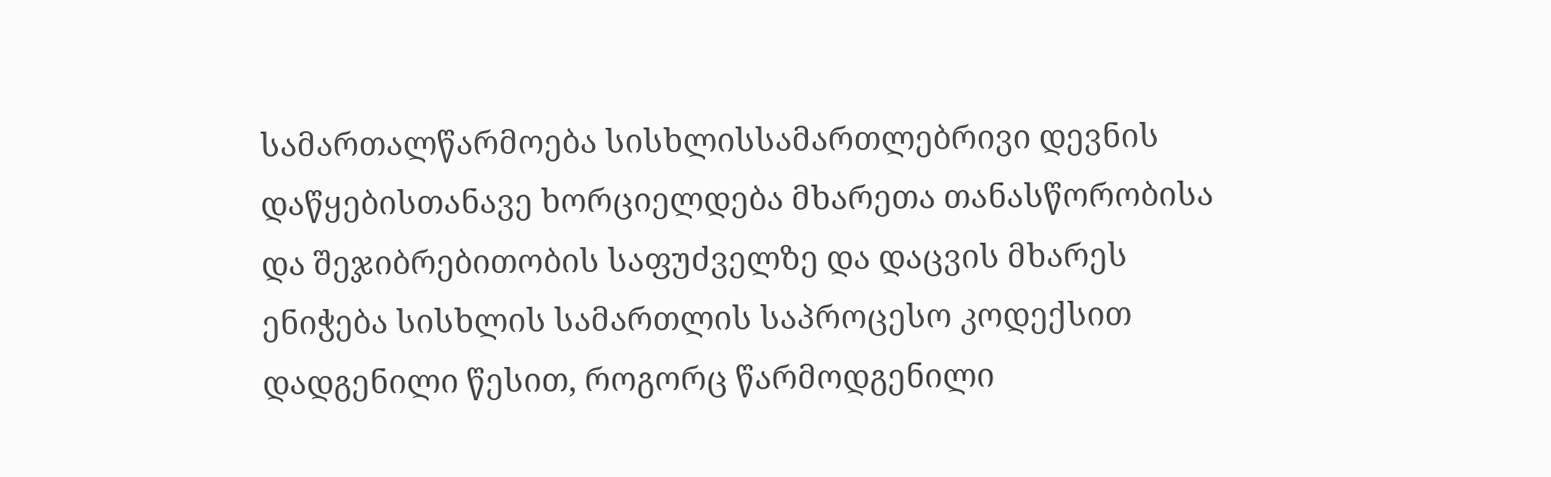სამართალწარმოება სისხლისსამართლებრივი დევნის დაწყებისთანავე ხორციელდება მხარეთა თანასწორობისა და შეჯიბრებითობის საფუძველზე და დაცვის მხარეს ენიჭება სისხლის სამართლის საპროცესო კოდექსით დადგენილი წესით, როგორც წარმოდგენილი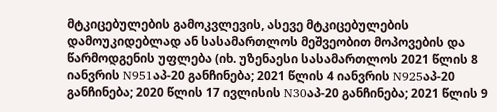მტკიცებულების გამოკვლევის, ასევე მტკიცებულების დამოუკიდებლად ან სასამართლოს მეშვეობით მოპოვების და წარმოდგენის უფლება (იხ. უზენაესი სასამართლოს 2021 წლის 8 იანვრის N951აპ-20 განჩინება; 2021 წლის 4 იანვრის N925აპ-20 განჩინება; 2020 წლის 17 ივლისის N30აპ-20 განჩინება; 2021 წლის 9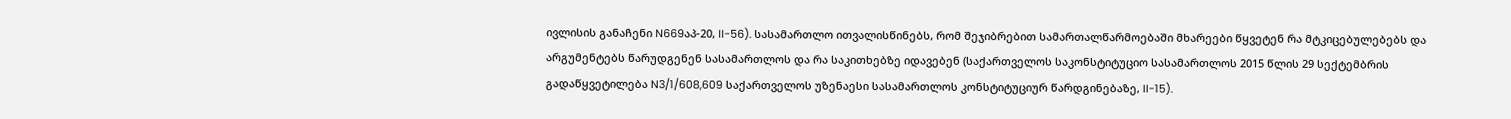ივლისის განაჩენი N669აპ-20, II-56). სასამართლო ითვალისწინებს, რომ შეჯიბრებით სამართალწარმოებაში მხარეები წყვეტენ რა მტკიცებულებებს და არგუმენტებს წარუდგენენ სასამართლოს და რა საკითხებზე იდავებენ (საქართველოს საკონსტიტუციო სასამართლოს 2015 წლის 29 სექტემბრის გადაწყვეტილება N3/1/608,609 საქართველოს უზენაესი სასამართლოს კონსტიტუციურ წარდგინებაზე, II-15).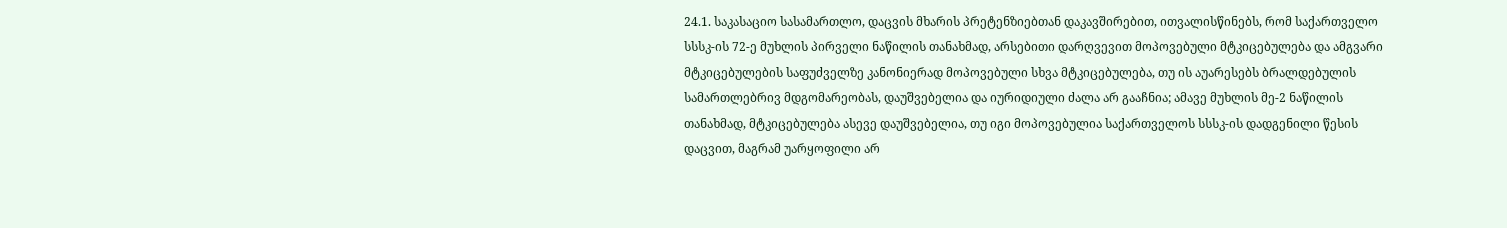24.1. საკასაციო სასამართლო, დაცვის მხარის პრეტენზიებთან დაკავშირებით, ითვალისწინებს, რომ საქართველო სსსკ-ის 72-ე მუხლის პირველი ნაწილის თანახმად, არსებითი დარღვევით მოპოვებული მტკიცებულება და ამგვარი მტკიცებულების საფუძველზე კანონიერად მოპოვებული სხვა მტკიცებულება, თუ ის აუარესებს ბრალდებულის სამართლებრივ მდგომარეობას, დაუშვებელია და იურიდიული ძალა არ გააჩნია; ამავე მუხლის მე-2 ნაწილის თანახმად, მტკიცებულება ასევე დაუშვებელია, თუ იგი მოპოვებულია საქართველოს სსსკ-ის დადგენილი წესის დაცვით, მაგრამ უარყოფილი არ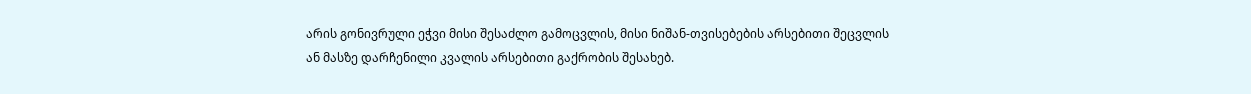არის გონივრული ეჭვი მისი შესაძლო გამოცვლის, მისი ნიშან-თვისებების არსებითი შეცვლის ან მასზე დარჩენილი კვალის არსებითი გაქრობის შესახებ.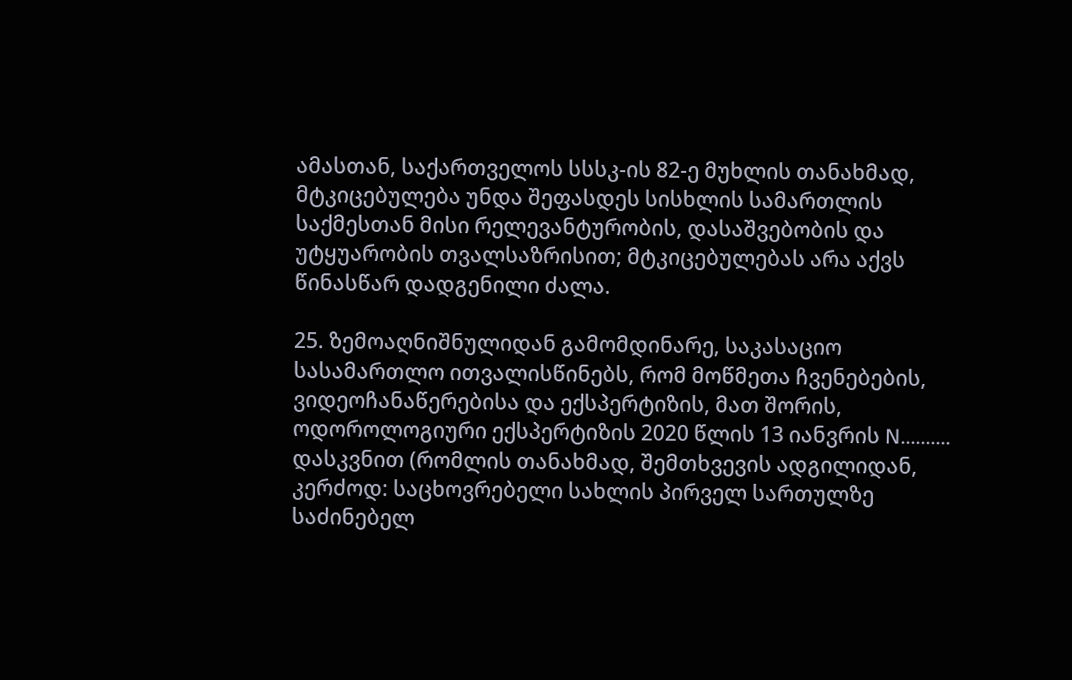ამასთან, საქართველოს სსსკ-ის 82-ე მუხლის თანახმად, მტკიცებულება უნდა შეფასდეს სისხლის სამართლის საქმესთან მისი რელევანტურობის, დასაშვებობის და უტყუარობის თვალსაზრისით; მტკიცებულებას არა აქვს წინასწარ დადგენილი ძალა.

25. ზემოაღნიშნულიდან გამომდინარე, საკასაციო სასამართლო ითვალისწინებს, რომ მოწმეთა ჩვენებების, ვიდეოჩანაწერებისა და ექსპერტიზის, მათ შორის, ოდოროლოგიური ექსპერტიზის 2020 წლის 13 იანვრის N.......... დასკვნით (რომლის თანახმად, შემთხვევის ადგილიდან, კერძოდ: საცხოვრებელი სახლის პირველ სართულზე საძინებელ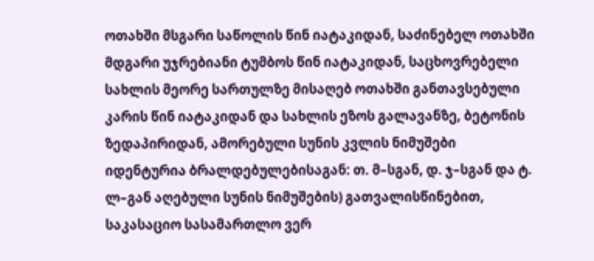ოთახში მსგარი საწოლის წინ იატაკიდან, საძინებელ ოთახში მდგარი უჯრებიანი ტუმბოს წინ იატაკიდან, საცხოვრებელი სახლის მეორე სართულზე მისაღებ ოთახში განთავსებული კარის წინ იატაკიდან და სახლის ეზოს გალავანზე, ბეტონის ზედაპირიდან, ამორებული სუნის კვლის ნიმუშები იდენტურია ბრალდებულებისაგან: თ. მ–სგან, დ. ჯ–სგან და ტ. ლ–გან აღებული სუნის ნიმუშების) გათვალისწინებით, საკასაციო სასამართლო ვერ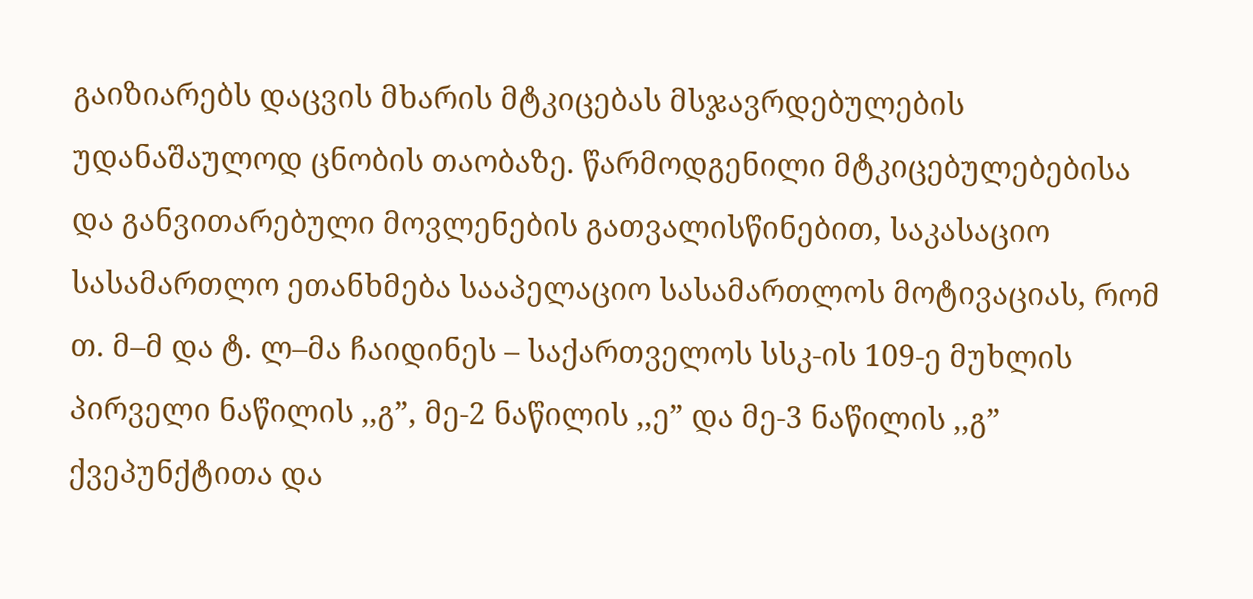გაიზიარებს დაცვის მხარის მტკიცებას მსჯავრდებულების უდანაშაულოდ ცნობის თაობაზე. წარმოდგენილი მტკიცებულებებისა და განვითარებული მოვლენების გათვალისწინებით, საკასაციო სასამართლო ეთანხმება სააპელაციო სასამართლოს მოტივაციას, რომ თ. მ–მ და ტ. ლ–მა ჩაიდინეს – საქართველოს სსკ-ის 109-ე მუხლის პირველი ნაწილის ,,გ”, მე-2 ნაწილის ,,ე” და მე-3 ნაწილის ,,გ” ქვეპუნქტითა და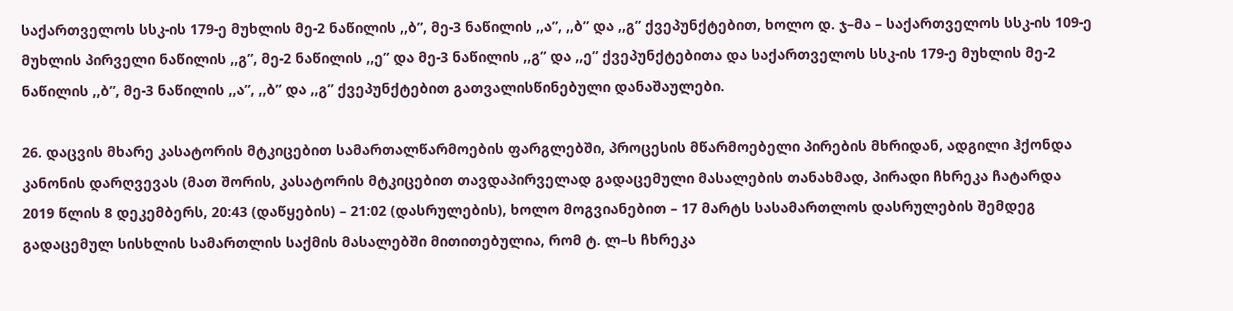საქართველოს სსკ-ის 179-ე მუხლის მე-2 ნაწილის ,,ბ”, მე-3 ნაწილის ,,ა”, ,,ბ” და ,,გ” ქვეპუნქტებით, ხოლო დ. ჯ–მა – საქართველოს სსკ-ის 109-ე მუხლის პირველი ნაწილის ,,გ”, მე-2 ნაწილის ,,ე” და მე-3 ნაწილის ,,გ” და ,,ე” ქვეპუნქტებითა და საქართველოს სსკ-ის 179-ე მუხლის მე-2 ნაწილის ,,ბ”, მე-3 ნაწილის ,,ა”, ,,ბ” და ,,გ” ქვეპუნქტებით გათვალისწინებული დანაშაულები.

26. დაცვის მხარე კასატორის მტკიცებით სამართალწარმოების ფარგლებში, პროცესის მწარმოებელი პირების მხრიდან, ადგილი ჰქონდა კანონის დარღვევას (მათ შორის, კასატორის მტკიცებით თავდაპირველად გადაცემული მასალების თანახმად, პირადი ჩხრეკა ჩატარდა 2019 წლის 8 დეკემბერს, 20:43 (დაწყების) – 21:02 (დასრულების), ხოლო მოგვიანებით – 17 მარტს სასამართლოს დასრულების შემდეგ გადაცემულ სისხლის სამართლის საქმის მასალებში მითითებულია, რომ ტ. ლ–ს ჩხრეკა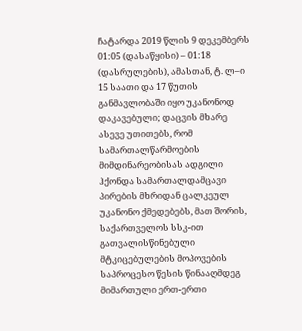ჩატარდა 2019 წლის 9 დეკემბერს 01:05 (დასაწყისი) – 01:18 (დასრულების), ამასთან, ტ. ლ–ი 15 საათი და 17 წუთის განმავლობაში იყო უკანონოდ დაკავებული; დაცვის მხარე ასევე უთითებს, რომ სამართალწარმოების მიმდინარეობისას ადგილი ჰქონდა სამართალდამცავი პირების მხრიდან ცალკეულ უკანონო ქმედებებს, მათ შორის, საქართველოს სსკ-ით გათვალისწინებული მტკიცებულების მოპოვების საპროცესო წესის წინააღმდეგ მიმართული ერთ-ერთი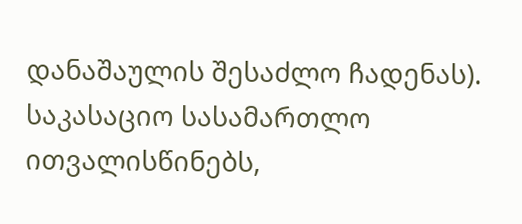დანაშაულის შესაძლო ჩადენას). საკასაციო სასამართლო ითვალისწინებს,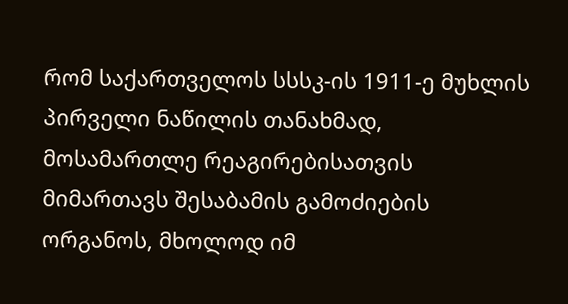რომ საქართველოს სსსკ-ის 1911-ე მუხლის პირველი ნაწილის თანახმად, მოსამართლე რეაგირებისათვის მიმართავს შესაბამის გამოძიების ორგანოს, მხოლოდ იმ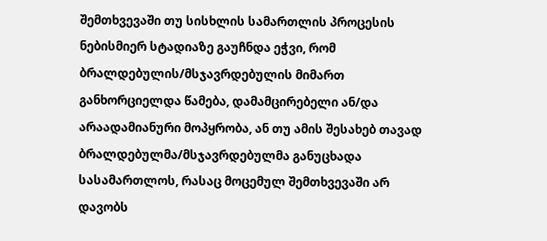შემთხვევაში თუ სისხლის სამართლის პროცესის ნებისმიერ სტადიაზე გაუჩნდა ეჭვი, რომ ბრალდებულის/მსჯავრდებულის მიმართ განხორციელდა წამება, დამამცირებელი ან/და არაადამიანური მოპყრობა, ან თუ ამის შესახებ თავად ბრალდებულმა/მსჯავრდებულმა განუცხადა სასამართლოს, რასაც მოცემულ შემთხვევაში არ დავობს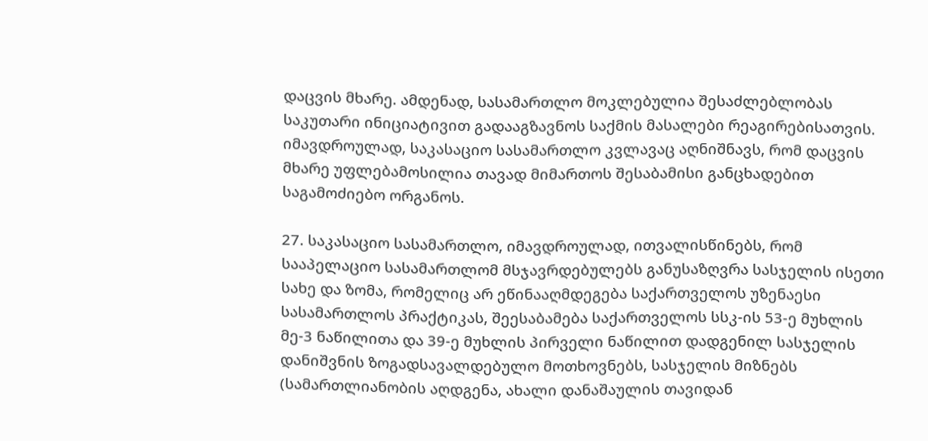დაცვის მხარე. ამდენად, სასამართლო მოკლებულია შესაძლებლობას საკუთარი ინიციატივით გადააგზავნოს საქმის მასალები რეაგირებისათვის. იმავდროულად, საკასაციო სასამართლო კვლავაც აღნიშნავს, რომ დაცვის მხარე უფლებამოსილია თავად მიმართოს შესაბამისი განცხადებით საგამოძიებო ორგანოს.

27. საკასაციო სასამართლო, იმავდროულად, ითვალისწინებს, რომ სააპელაციო სასამართლომ მსჯავრდებულებს განუსაზღვრა სასჯელის ისეთი სახე და ზომა, რომელიც არ ეწინააღმდეგება საქართველოს უზენაესი სასამართლოს პრაქტიკას, შეესაბამება საქართველოს სსკ-ის 53-ე მუხლის მე-3 ნაწილითა და 39-ე მუხლის პირველი ნაწილით დადგენილ სასჯელის დანიშვნის ზოგადსავალდებულო მოთხოვნებს, სასჯელის მიზნებს (სამართლიანობის აღდგენა, ახალი დანაშაულის თავიდან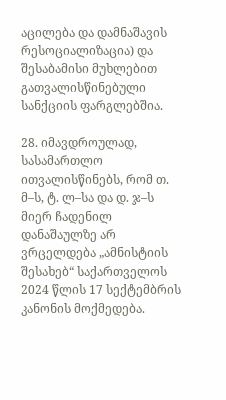აცილება და დამნაშავის რესოციალიზაცია) და შესაბამისი მუხლებით გათვალისწინებული სანქციის ფარგლებშია.

28. იმავდროულად, სასამართლო ითვალისწინებს, რომ თ. მ–ს, ტ. ლ–სა და დ. ჯ–ს მიერ ჩადენილ დანაშაულზე არ ვრცელდება „ამნისტიის შესახებ“ საქართველოს 2024 წლის 17 სექტემბრის კანონის მოქმედება.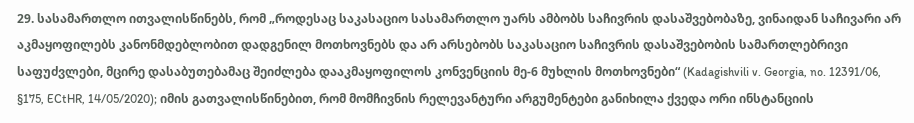29. სასამართლო ითვალისწინებს, რომ „როდესაც საკასაციო სასამართლო უარს ამბობს საჩივრის დასაშვებობაზე, ვინაიდან საჩივარი არ აკმაყოფილებს კანონმდებლობით დადგენილ მოთხოვნებს და არ არსებობს საკასაციო საჩივრის დასაშვებობის სამართლებრივი საფუძვლები, მცირე დასაბუთებამაც შეიძლება დააკმაყოფილოს კონვენციის მე-6 მუხლის მოთხოვნები“ (Kadagishvili v. Georgia, no. 12391/06, §175, ECtHR, 14/05/2020); იმის გათვალისწინებით, რომ მომჩივნის რელევანტური არგუმენტები განიხილა ქვედა ორი ინსტანციის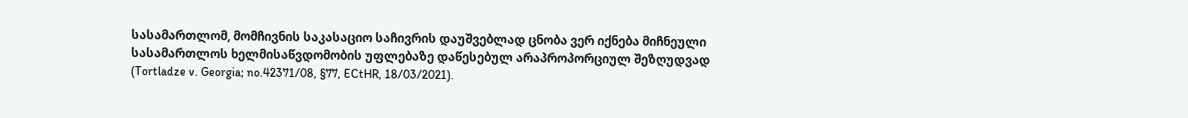სასამართლომ, მომჩივნის საკასაციო საჩივრის დაუშვებლად ცნობა ვერ იქნება მიჩნეული სასამართლოს ხელმისაწვდომობის უფლებაზე დაწესებულ არაპროპორციულ შეზღუდვად (Tortladze v. Georgia; no.42371/08, §77, ECtHR, 18/03/2021).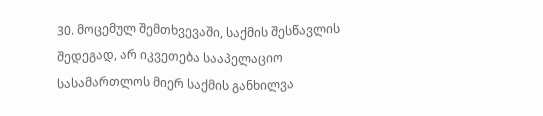30. მოცემულ შემთხვევაში, საქმის შესწავლის შედეგად, არ იკვეთება სააპელაციო სასამართლოს მიერ საქმის განხილვა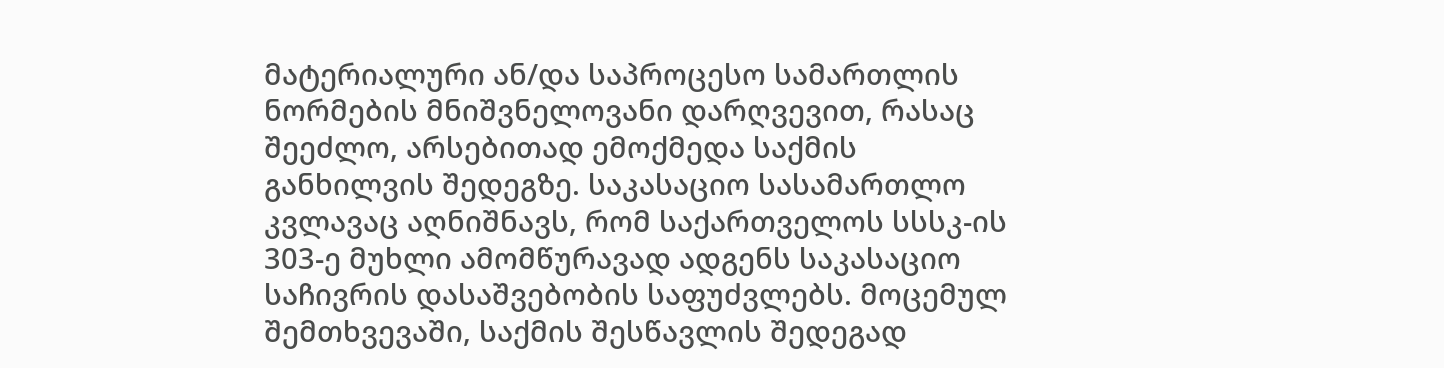მატერიალური ან/და საპროცესო სამართლის ნორმების მნიშვნელოვანი დარღვევით, რასაც შეეძლო, არსებითად ემოქმედა საქმის განხილვის შედეგზე. საკასაციო სასამართლო კვლავაც აღნიშნავს, რომ საქართველოს სსსკ-ის 303-ე მუხლი ამომწურავად ადგენს საკასაციო საჩივრის დასაშვებობის საფუძვლებს. მოცემულ შემთხვევაში, საქმის შესწავლის შედეგად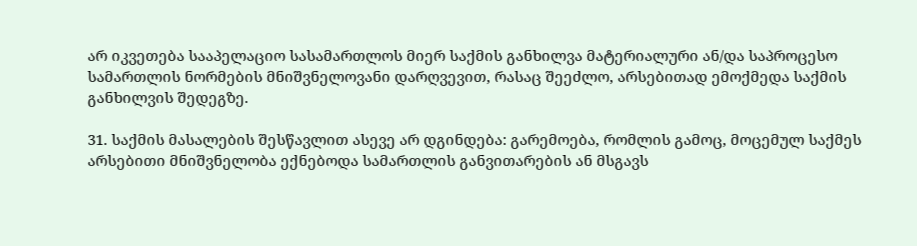არ იკვეთება სააპელაციო სასამართლოს მიერ საქმის განხილვა მატერიალური ან/და საპროცესო სამართლის ნორმების მნიშვნელოვანი დარღვევით, რასაც შეეძლო, არსებითად ემოქმედა საქმის განხილვის შედეგზე.

31. საქმის მასალების შესწავლით ასევე არ დგინდება: გარემოება, რომლის გამოც, მოცემულ საქმეს არსებითი მნიშვნელობა ექნებოდა სამართლის განვითარების ან მსგავს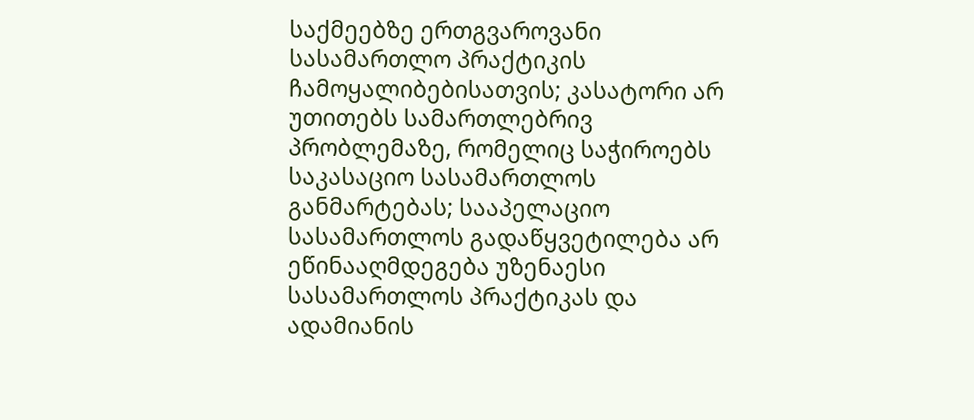საქმეებზე ერთგვაროვანი სასამართლო პრაქტიკის ჩამოყალიბებისათვის; კასატორი არ უთითებს სამართლებრივ პრობლემაზე, რომელიც საჭიროებს საკასაციო სასამართლოს განმარტებას; სააპელაციო სასამართლოს გადაწყვეტილება არ ეწინააღმდეგება უზენაესი სასამართლოს პრაქტიკას და ადამიანის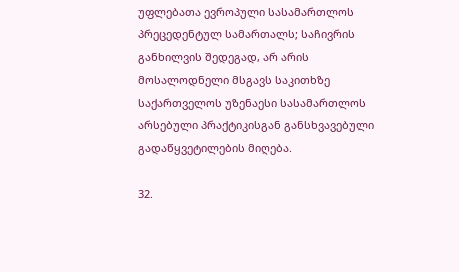უფლებათა ევროპული სასამართლოს პრეცედენტულ სამართალს; საჩივრის განხილვის შედეგად, არ არის მოსალოდნელი მსგავს საკითხზე საქართველოს უზენაესი სასამართლოს არსებული პრაქტიკისგან განსხვავებული გადაწყვეტილების მიღება.

32.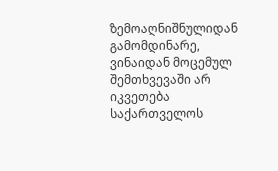ზემოაღნიშნულიდან გამომდინარე, ვინაიდან მოცემულ შემთხვევაში არ იკვეთება საქართველოს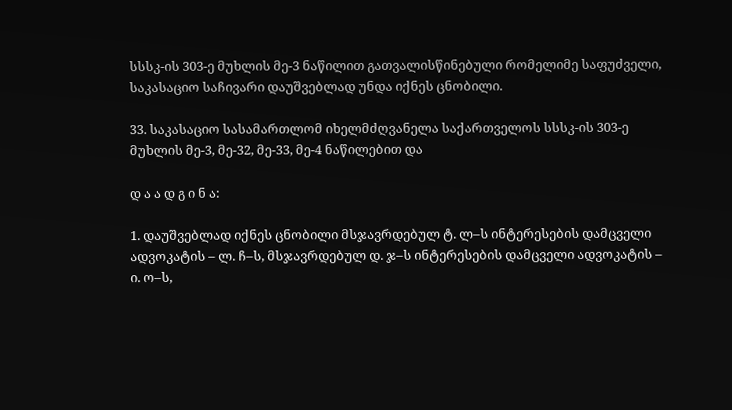სსსკ-ის 303-ე მუხლის მე-3 ნაწილით გათვალისწინებული რომელიმე საფუძველი, საკასაციო საჩივარი დაუშვებლად უნდა იქნეს ცნობილი.

33. საკასაციო სასამართლომ იხელმძღვანელა საქართველოს სსსკ-ის 303-ე მუხლის მე-3, მე-32, მე-33, მე-4 ნაწილებით და

დ ა ა დ გ ი ნ ა:

1. დაუშვებლად იქნეს ცნობილი მსჯავრდებულ ტ. ლ–ს ინტერესების დამცველი ადვოკატის – ლ. ჩ–ს, მსჯავრდებულ დ. ჯ–ს ინტერესების დამცველი ადვოკატის – ი. ო–ს,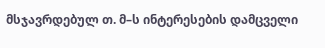მსჯავრდებულ თ. მ–ს ინტერესების დამცველი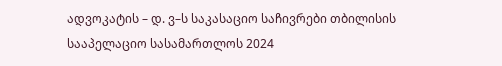ადვოკატის – დ. ვ–ს საკასაციო საჩივრები თბილისის სააპელაციო სასამართლოს 2024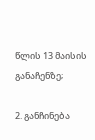წლის 13 მაისის განაჩენზე;

2. განჩინება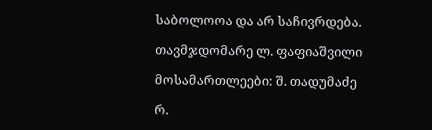საბოლოოა და არ საჩივრდება.

თავმჯდომარე ლ. ფაფიაშვილი

მოსამართლეები: შ. თადუმაძე

რ.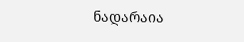ნადარაია